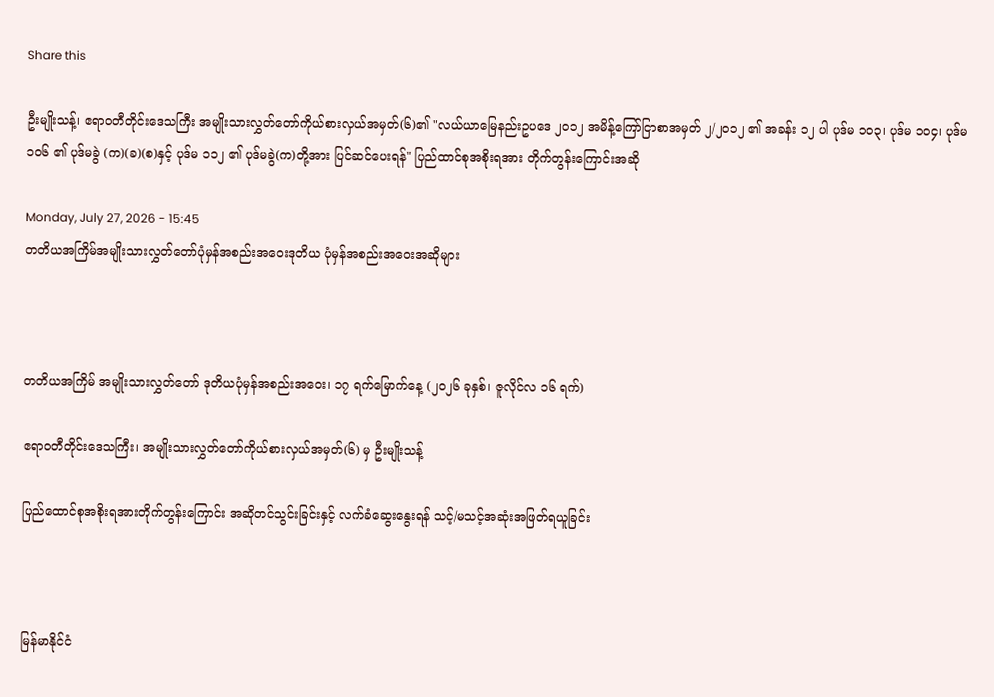Share this

ဦးမျိုးသန့်၊ ဧရာဝတီတိုင်းဒေသကြီး အမျိုးသားလွှတ်တော်ကိုယ်စားလှယ်အမှတ်(၆)၏ "လယ်ယာမြေနည်းဥပဒေ ၂၀၁၂ အမိန့်ကြော်ငြာစာအမှတ် ၂/၂၀၁၂ ၏ အခန်း ၁၂ ပါ ပုဒ်မ ၁၀၃၊ ပုဒ်မ ၁၀၄၊ ပုဒ်မ ၁၀၆ ၏ ပုဒ်မခွဲ (က)(ခ)(စ)နှင့် ပုဒ်မ ၁၁၂ ၏ ပုဒ်မခွဲ(က)တို့အား ပြင်ဆင်ပေးရန်" ပြည်ထာင်စုအစိုးရအား တိုက်တွန်းကြောင်းအဆို

Monday, July 27, 2026 - 15:45
တတိယအကြိမ်အမျိုးသားလွှတ်တော်ပုံမှန်အစည်းအဝေးဒုတိယ ပုံမှန်အစည်းအဝေးအဆိုများ



တတိယအကြိမ် အမျိုးသားလွှတ်တော် ဒုတိယပုံမှန်အစည်းအဝေး၊ ၁၇ ရက်မြောက်နေ့ (၂၀၂၆ ခုနှစ်၊ ဇူလိုင်လ ၁၆ ရက်)

ဧရာဝတီတိုင်းဒေသကြီး၊ အမျိုးသားလွှတ်တော်ကိုယ်စားလှယ်အမှတ်(၆) မှ ဦးမျိုးသန့်

ပြည်ထောင်စုအစိုးရအားတိုက်တွန်းကြောင်း အဆိုတင်သွင်းခြင်းနှင့် လက်ခံဆွေးနွေးရန် သင့်/မသင့်အဆုံးအဖြတ်ရယူခြင်း



မြန်မာနိုင်ငံ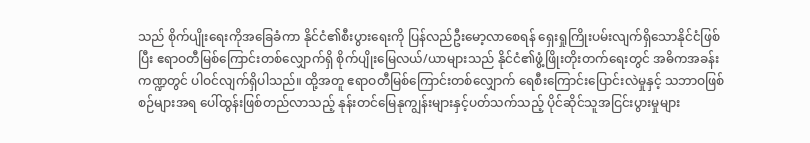သည် စိုက်ပျိုးရေးကိုအခြေခံကာ နိုင်ငံ၏စီးပွားရေးကို ပြန်လည်ဦးမော့လာစေရန် ရှေးရှုကြိုးပမ်းလျက်ရှိသောနိုင်ငံဖြစ်ပြီး ဧရာဝတီမြစ်ကြောင်းတစ်လျှောက်ရှိ စိုက်ပျိုးမြေလယ်/ယာများသည် နိုင်ငံ၏ဖွံ့ဖြိုးတိုးတက်ရေးတွင် အဓိကအခန်းကဏ္ဍတွင် ပါဝင်လျက်ရှိပါသည်။ ထို့အတူ ဧရာဝတီမြစ်ကြောင်းတစ်လျှောက် ရေစီးကြောင်းပြောင်းလဲမှုနှင့် သဘာဝဖြစ်စဉ်များအရ ပေါ်ထွန်းဖြစ်တည်လာသည့် နုန်းတင်မြေနုကျွန်းများနှင့်ပတ်သက်သည့် ပိုင်ဆိုင်သူအငြင်းပွားမှုများ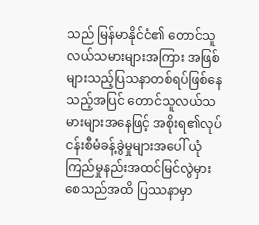သည် မြန်မာနိုင်ငံ၏ တောင်သူလယ်သမားများအကြား အဖြစ်များသည့်ပြသနာတစ်ရပ်ဖြစ်နေသည့်အပြင် တောင်သူလယ်သမားများအနေဖြင့် အစိုးရ၏လုပ်ငန်းစီမံခန့်ခွဲမှုများအပေါ် ယုံကြည်မှုနည်းအထင်မြင်လွဲမှားစေသည်အထိ ပြဿနာမှာ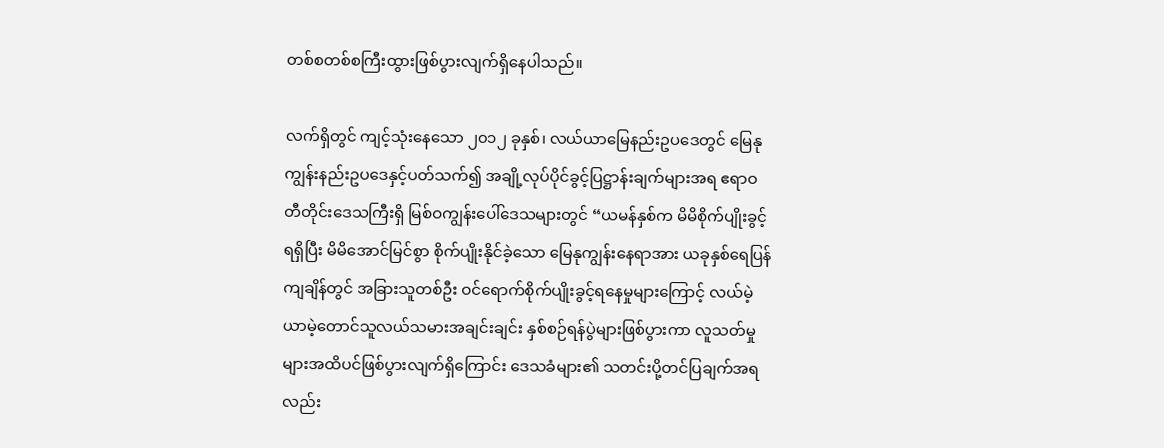တစ်စတစ်စကြီးထွားဖြစ်ပွားလျက်ရှိနေပါသည်။

လက်ရှိတွင် ကျင့်သုံးနေသော ၂၀၁၂ ခုနှစ်၊ လယ်ယာမြေနည်းဥပဒေတွင် မြေနုကျွန်းနည်းဥပဒေနှင့်ပတ်သက်၍ အချို့လုပ်ပိုင်ခွင့်ပြဋ္ဌာန်းချက်များအရ ဧရာဝတီတိုင်းဒေသကြီးရှိ မြစ်ဝကျွန်းပေါ်ဒေသများတွင် “ယမန်နှစ်က မိမိစိုက်ပျိုးခွင့်ရရှိပြီး မိမိအောင်မြင်စွာ စိုက်ပျိုးနိုင်ခဲ့သော မြေနုကျွန်းနေရာအား ယခုနှစ်ရေပြန်ကျချိန်တွင် အခြားသူတစ်ဦး ဝင်ရောက်စိုက်ပျိုးခွင့်ရနေမှုများကြောင့် လယ်မဲ့ယာမဲ့တောင်သူလယ်သမားအချင်းချင်း နှစ်စဉ်ရန်ပွဲများဖြစ်ပွားကာ လူသတ်မှုများအထိပင်ဖြစ်ပွားလျက်ရှိကြောင်း ဒေသခံများ၏ သတင်းပို့တင်ပြချက်အရလည်း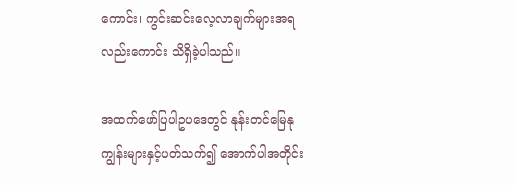ကောင်း၊ ကွင်းဆင်းလေ့လာချက်များအရလည်းကောင်း သိရှိခဲ့ပါသည်။

အထက်ဖော်ပြပါဥပဒေတွင် နုန်းတင်မြေနုကျွန်းများနှင့်ပတ်သက်၍ အောက်ပါအတိုင်း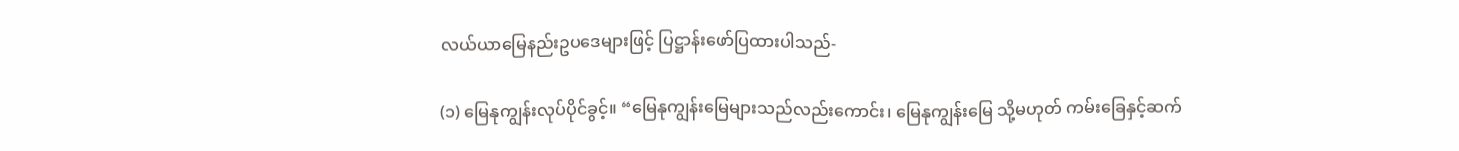လယ်ယာမြေနည်းဥပဒေများဖြင့် ပြဋ္ဌာန်းဖော်ပြထားပါသည်-

(၁) မြေနုကျွန်းလုပ်ပိုင်ခွင့်။ “မြေနုကျွန်းမြေများသည်လည်းကောင်း၊ မြေနုကျွန်းမြေ သို့မဟုတ် ကမ်းခြေနှင့်ဆက်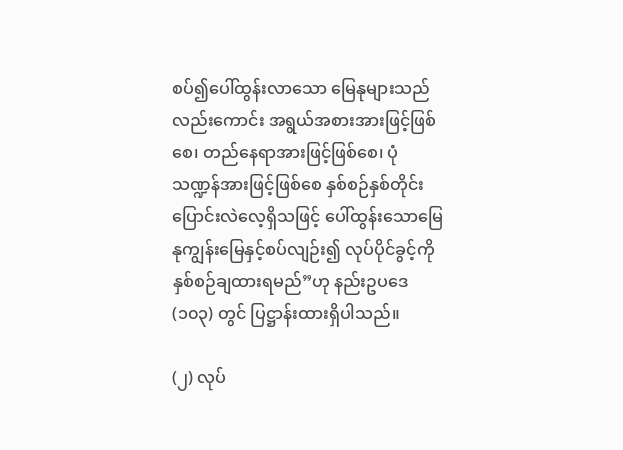စပ်၍ပေါ်ထွန်းလာသော မြေနုများသည်လည်းကောင်း အရွယ်အစားအားဖြင့်ဖြစ်စေ၊ တည်နေရာအားဖြင့်ဖြစ်စေ၊ ပုံသဏ္ဍန်အားဖြင့်ဖြစ်စေ နှစ်စဉ်နှစ်တိုင်းပြောင်းလဲလေ့ရှိသဖြင့် ပေါ်ထွန်းသောမြေနုကျွန်းမြေနှင့်စပ်လျဉ်း၍ လုပ်ပိုင်ခွင့်ကို နှစ်စဉ်ချထားရမည်”ဟု နည်းဥပဒေ(၁၀၃) တွင် ပြဋ္ဌာန်းထားရှိပါသည်။

(၂) လုပ်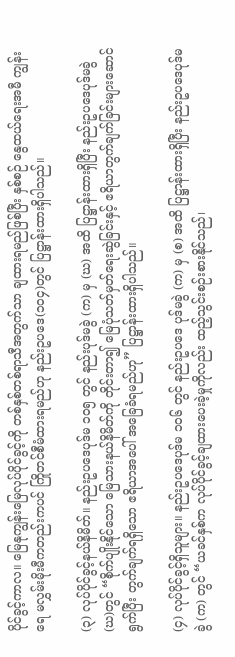ပိုင်ခွင့်ကာလ။ မြေနုကျွန်းမြေလုပ်ပိုင်ခွင့်ကို တစ်နှစ်တစ်ရာသီအတွက်သာ ချထားရမည်ဖြစ်ပြီး နှစ်စဉ် နွေထယ်ရေးအမီ ကျွန်းရေ မလွှမ်းမိုးမီကတည်းကပင် ကြိုတင်စီမံထားရမည်ဟု နည်းဥပဒေ(၁၀၄)တွင် ပြဋ္ဌာန်းထားရှိပါသည်။

(၃) လုပ်ပိုင်ခွင့်နယ်နိမိတ်။ နည်းဥပဒေပုဒ်မ ၁၀၅ တွင် နည်းပုဒ်မခွဲ (က) မှ (ဃ) အထိ ပြဋ္ဌာန်းထားရှိပြီး နည်းဥပဒေပုဒ်မခွဲ(ဃ)တွင် “စိုက်ပျိုးနိုင်သော မြေသားနယ်နိမိတ်ကို တိုင်းတာ၍ မြေပုံသတ်မှတ်ရေးဆွဲခြင်းနှင့် ဧရိယာတွက်ချက်ခြင်းများဆောင်ရွက်ပြီး တွက်ချက်ရရှိသော ဧရိယာအပေါ် အခြေခံရမည်ဟု” ပြဋ္ဌာန်းထားရှိပါသည်။

(၄) လုပ်ပိုင်ခွင့်ရှိသူများ။ နည်းဥပဒေပုဒ်မ ၁၀၆ တွင် နည်းဥပဒေ ပုဒ်မခွဲ (က) မှ (စ) အထိ ပြဋ္ဌာန်းထားရှိပြီး နည်းဥပဒေပုဒ်မခွဲ (က) တွင် “ယခင်နှစ်က လုပ်ပိုင်ခွင့်ချထားပေးခဲ့မှုကိုလည်း ထည့်သွင်းစဉ်းစားနိုင်သည်၊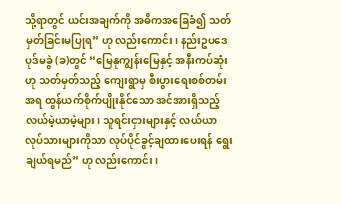သို့ရာတွင် ယင်းအချက်ကို အဓိကအခြေခံ၍ သတ်မှတ်ခြင်းမပြုရ” ဟု လည်းကောင်း၊ နည်းဥပဒေပုဒ်မခွဲ (ခ)တွင် “မြေနုကျွန်းမြေနှင့် အနီးကပ်ဆုံးဟု သတ်မှတ်သည့် ကျေးရွာမှ စီးပွားရေးစစ်တမ်းအရ ထွန်ယက်စိုက်ပျိုးနိုင်သော အင်အားရှိသည့် လယ်မဲ့ယာမဲ့များ၊ သူရင်းငှားများနှင့် လယ်ယာလုပ်သားများကိုသာ လုပ်ပိုင်ခွင့်ချထားပေးရန် ရွေးချယ်ရမည်” ဟု လည်းကောင်း၊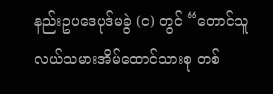နည်းဥပဒေပုဒ်မခွဲ (င) တွင် “တောင်သူလယ်သမားအိမ်ထောင်သားစု တစ်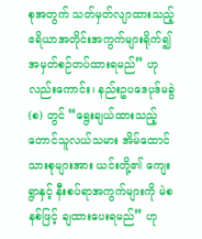စုအတွက် သတ်မှတ်လျာထားသည့် ဧရိယာအတိုင်းအကွက်များရိုက်၍ အမှတ်စဉ်တပ်ထားရမည်” ဟုလည်းကောင်း၊ နည်းဥပဒေပုဒ်မခွဲ (စ) တွင် “ရွေးချယ်ထားသည့် တောင်သူလယ်သမား အိမ်ထောင်သားစုများအား ယင်းတို့၏ ကျေးရွာနှင့် နီးစပ်ရာအကွက်များကို မဲစနစ်ဖြင့် ချထားပေးရမည်” ဟု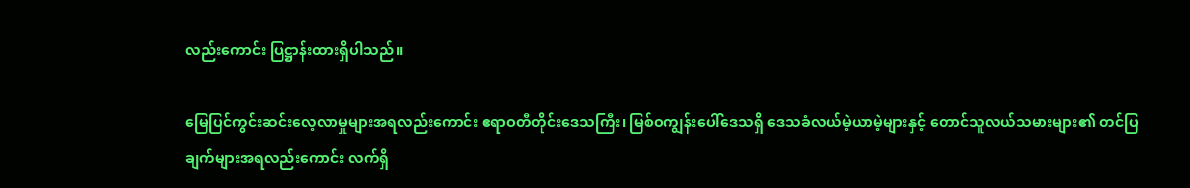လည်းကောင်း ပြဋ္ဌာန်းထားရှိပါသည်။

မြေပြင်ကွင်းဆင်းလေ့လာမှုများအရလည်းကောင်း ဧရာဝတီတိုင်းဒေသကြီး၊ မြစ်ဝကျွန်းပေါ်ဒေသရှိ ဒေသခံလယ်မဲ့ယာမဲ့များနှင့် တောင်သူလယ်သမားများ၏ တင်ပြချက်များအရလည်းကောင်း လက်ရှိ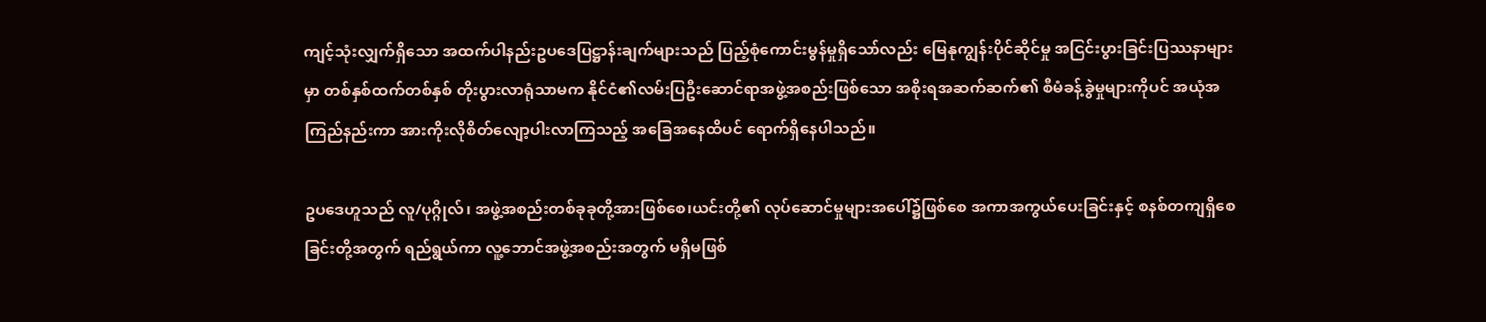ကျင့်သုံးလျှက်ရှိသော အထက်ပါနည်းဥပဒေပြဋ္ဌာန်းချက်များသည် ပြည့်စုံကောင်းမွန်မှုရှိသော်လည်း မြေနုကျွန်းပိုင်ဆိုင်မှု အငြင်းပွားခြင်းပြဿနာများမှာ တစ်နှစ်ထက်တစ်နှစ် တိုးပွားလာရုံသာမက နိုင်ငံ၏လမ်းပြဦးဆောင်ရာအဖွဲ့အစည်းဖြစ်သော အစိုးရအဆက်ဆက်၏ စီမံခန့်ခွဲမှုများကိုပင် အယုံအကြည်နည်းကာ အားကိုးလိုစိတ်လျော့ပါးလာကြသည့် အခြေအနေထိပင် ရောက်ရှိနေပါသည်။

ဥပဒေဟူသည် လူ/ပုဂ္ဂိုလ်၊ အဖွဲ့အစည်းတစ်ခုခုတို့အားဖြစ်စေ၊ယင်းတို့၏ လုပ်ဆောင်မှုများအပေါ်၌ဖြစ်စေ အကာအကွယ်ပေးခြင်းနှင့် စနစ်တကျရှိစေခြင်းတို့အတွက် ရည်ရွယ်ကာ လူ့ဘောင်အဖွဲ့အစည်းအတွက် မရှိမဖြစ်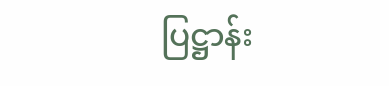ပြဋ္ဌာန်း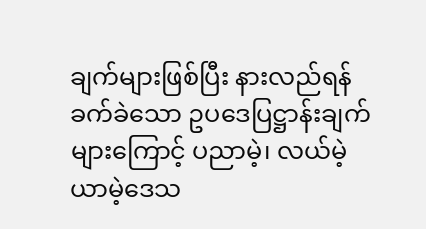ချက်များဖြစ်ပြီး နားလည်ရန်ခက်ခဲသော ဥပဒေပြဋ္ဌာန်းချက်များကြောင့် ပညာမဲ့၊ လယ်မဲ့ယာမဲ့ဒေသ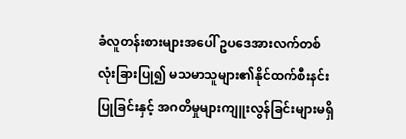ခံလူတန်းစားများအပေါ် ဥပဒေအားလက်တစ်လုံးခြားပြု၍ မသမာသူများ၏နိုင်ထက်စီးနင်းပြုခြင်းနှင့် အဂတိမှုများကျူးလွန်ခြင်းများမရှိ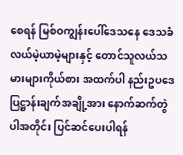စေရန် မြစ်ဝကျွန်းပေါ်ဒေသနေ ဒေသခံလယ်မဲ့ယာမဲ့များနှင့် တောင်သူလယ်သမားများကိုယ်စား အထက်ပါ နည်းဥပဒေပြဋ္ဌာန်းချက်အချို့အား နောက်ဆက်တွဲပါအတိုင်း ပြင်ဆင်ပေးပါရန်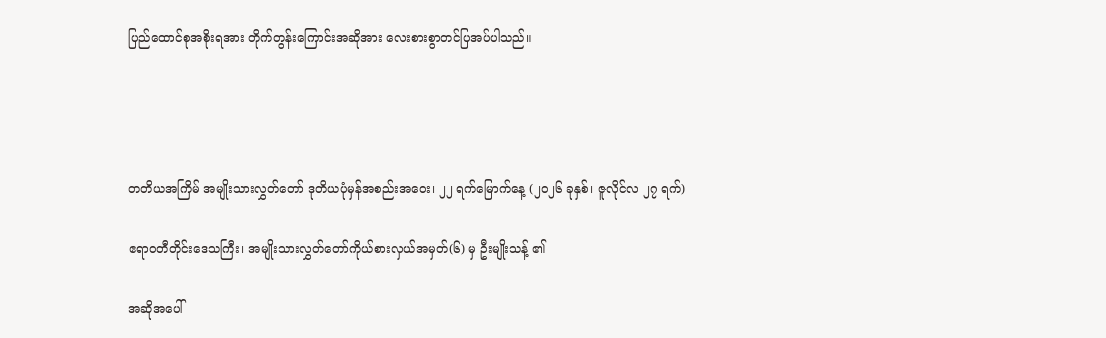ပြည်ထောင်စုအစိုးရအား တိုက်တွန်းကြောင်းအဆိုအား လေးစားစွာတင်ပြအပ်ပါသည်။




တတိယအကြိမ် အမျိုးသားလွှတ်တော် ဒုတိယပုံမှန်အစည်းအဝေး၊ ၂၂ ရက်မြောက်နေ့ (၂၀၂၆ ခုနှစ်၊ ဇူလိုင်လ ၂၇ ရက်)

ဧရာဝတီတိုင်းဒေသကြီး၊ အမျိုးသားလွှတ်တော်ကိုယ်စားလှယ်အမှတ်(၆) မှ ဦးမျိုးသန့် ၏

အဆိုအပေါ်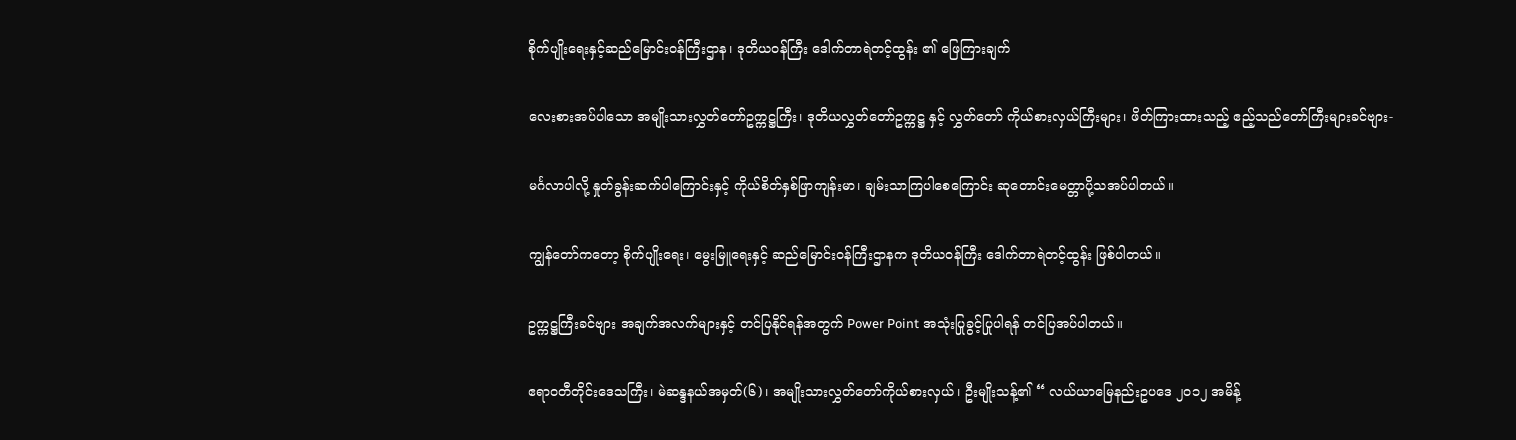စိုက်ပျိုးရေးနှင့်ဆည်မြောင်းဝန်ကြီးဌာန၊ ဒုတိယဝန်ကြီး ဒေါက်တာရဲတင့်ထွန်း ၏ ဖြေကြားချက်

လေးစားအပ်ပါသော အမျိုးသားလွှတ်တော်ဥက္ကဋ္ဌကြီး၊ ဒုတိယလွှတ်တော်ဥက္ကဋ္ဌ နှင့် လွှတ်တော် ကိုယ်စားလှယ်ကြီးများ၊ ဖိတ်ကြားထားသည့် ဧည့်သည်တော်ကြီးများခင်ဗျား-

မင်္ဂလာပါလို့ နှုတ်ခွန်းဆက်ပါကြောင်းနှင့် ကိုယ်စိတ်နှစ်ဖြာကျန်းမာ၊ ချမ်းသာကြပါစေကြောင်း ဆုတောင်းမေတ္တာပို့သအပ်ပါတယ်။

ကျွန်တော်ကတော့ စိုက်ပျိုးရေး၊ မွေးမြူရေးနှင့် ဆည်မြောင်းဝန်ကြီးဌာနက ဒုတိယဝန်ကြီး ဒေါက်တာရဲတင့်ထွန်း ဖြစ်ပါတယ်။

ဥက္ကဋ္ဌကြီးခင်ဗျား အချက်အလက်များနှင့် တင်ပြနိုင်ရန်အတွက် Power Point အသုံးပြုခွင့်ပြုပါရန် တင်ပြအပ်ပါတယ်။

ဧရာဝတီတိုင်းဒေသကြီး၊ မဲဆန္ဒနယ်အမှတ်(၆)၊ အမျိုးသားလွှတ်တော်ကိုယ်စားလှယ်၊ ဦးမျိုးသန့်၏ “ လယ်ယာမြေနည်းဥပဒေ ၂ဝ၁၂ အမိန့်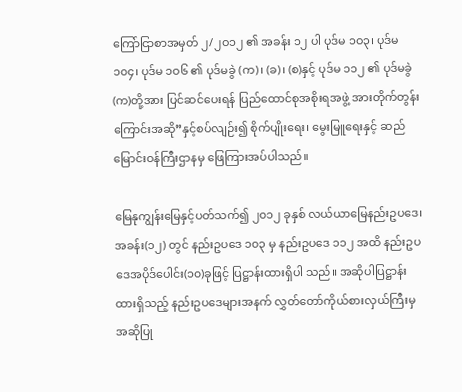ကြော်ငြာစာအမှတ် ၂/၂ဝ၁၂ ၏ အခန်း ၁၂ ပါ ပုဒ်မ ၁ဝ၃၊ ပုဒ်မ ၁၀၄၊ ပုဒ်မ ၁ဝ၆ ၏ ပုဒ်မခွဲ (က)၊ (ခ)၊ (စ)နှင့် ပုဒ်မ ၁၁၂ ၏ ပုဒ်မခွဲ(က)တို့အား ပြင်ဆင်ပေးရန် ပြည်ထောင်စုအစိုးရအဖွဲ့ အားတိုက်တွန်းကြောင်းအဆို”နှင့်စပ်လျဉ်း၍ စိုက်ပျိုးရေး၊ မွေးမြူရေးနှင့် ဆည်မြောင်းဝန်ကြီးဌာနမှ ဖြေကြားအပ်ပါသည်။

မြေနုကျွန်းမြေနှင့်ပတ်သက်၍ ၂၀၁၂ ခုနှစ် လယ်ယာမြေနည်းဥပဒေ၊ အခန်း(၁၂) တွင် နည်းဥပဒေ ၁၀၃ မှ နည်းဥပဒေ ၁၁၂ အထိ နည်းဥပဒေအပိုဒ်ပေါင်း(၁၀)ခုဖြင့် ပြဋ္ဌာန်းထားရှိပါ သည်။ အဆိုပါပြဋ္ဌာန်းထားရှိသည့် နည်းဥပဒေများအနက် လွှတ်တော်ကိုယ်စားလှယ်ကြီးမှ အဆိုပြု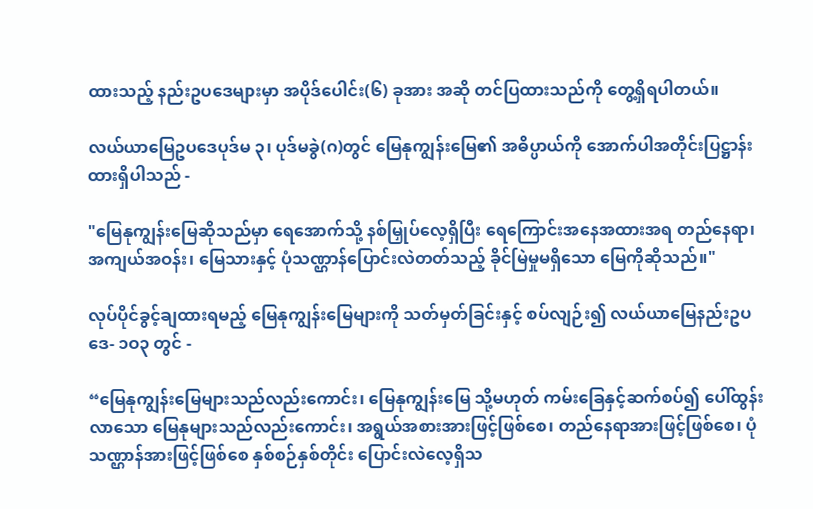ထားသည့် နည်းဥပဒေများမှာ အပိုဒ်ပေါင်း(၆) ခုအား အဆို တင်ပြထားသည်ကို တွေ့ရှိရပါတယ်။

လယ်ယာမြေဥပဒေပုဒ်မ ၃၊ ပုဒ်မခွဲ(ဂ)တွင် မြေနုကျွန်းမြေ၏ အဓိပ္ပာယ်ကို အောက်ပါအတိုင်းပြဋ္ဌာန်းထားရှိပါသည် -

"မြေနုကျွန်းမြေဆိုသည်မှာ ရေအောက်သို့ နစ်မြှုပ်လေ့ရှိပြီး ရေကြောင်းအနေအထားအရ တည်နေရာ၊ အကျယ်အဝန်း၊ မြေသားနှင့် ပုံသဏ္ဌာန်ပြောင်းလဲတတ်သည့် ခိုင်မြဲမှုမရှိသော မြေကိုဆိုသည်။"

လုပ်ပိုင်ခွင့်ချထားရမည့် မြေနုကျွန်းမြေများကို သတ်မှတ်ခြင်းနှင့် စပ်လျဉ်း၍ လယ်ယာမြေနည်းဥပဒေ- ၁ဝ၃ တွင် -

“မြေနုကျွန်းမြေများသည်လည်းကောင်း၊ မြေနုကျွန်းမြေ သို့မဟုတ် ကမ်းခြေနှင့်ဆက်စပ်၍ ပေါ်ထွန်းလာသော မြေနုများသည်လည်းကောင်း၊ အရွယ်အစားအားဖြင့်ဖြစ်စေ၊ တည်နေရာအားဖြင့်ဖြစ်စေ၊ ပုံသဏ္ဌာန်အားဖြင့်ဖြစ်စေ နှစ်စဉ်နှစ်တိုင်း ပြောင်းလဲလေ့ရှိသ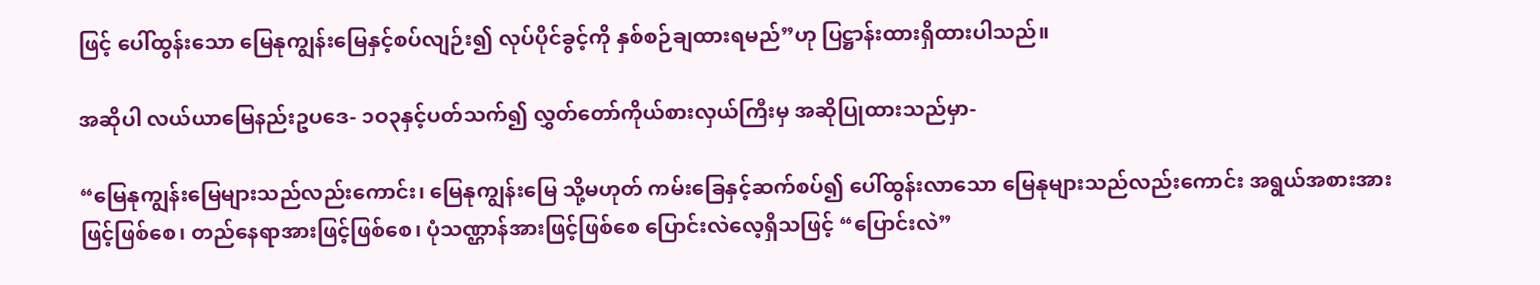ဖြင့် ပေါ်ထွန်းသော မြေနုကျွန်းမြေနှင့်စပ်လျဉ်း၍ လုပ်ပိုင်ခွင့်ကို နှစ်စဉ်ချထားရမည်”ဟု ပြဋ္ဌာန်းထားရှိထားပါသည်။

အဆိုပါ လယ်ယာမြေနည်းဥပဒေ- ၁ဝ၃နှင့်ပတ်သက်၍ လွှတ်တော်ကိုယ်စားလှယ်ကြီးမှ အဆိုပြုထားသည်မှာ-

“မြေနုကျွန်းမြေများသည်လည်းကောင်း၊ မြေနုကျွန်းမြေ သို့မဟုတ် ကမ်းခြေနှင့်ဆက်စပ်၍ ပေါ်ထွန်းလာသော မြေနုများသည်လည်းကောင်း အရွယ်အစားအားဖြင့်ဖြစ်စေ၊ တည်နေရာအားဖြင့်ဖြစ်စေ၊ ပုံသဏ္ဌာန်အားဖြင့်ဖြစ်စေ ပြောင်းလဲလေ့ရှိသဖြင့် “ပြောင်းလဲ”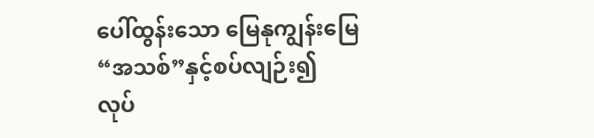ပေါ်ထွန်းသော မြေနုကျွန်းမြေ “အသစ်”နှင့်စပ်လျဉ်း၍ လုပ်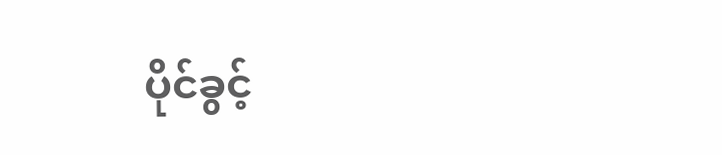ပိုင်ခွင့်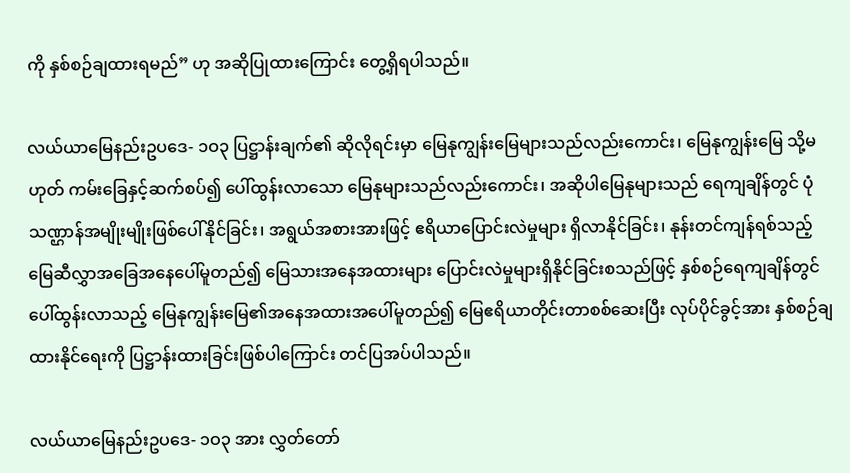ကို နှစ်စဉ်ချထားရမည်” ဟု အဆိုပြုထားကြောင်း တွေ့ရှိရပါသည်။

လယ်ယာမြေနည်းဥပဒေ- ၁ဝ၃ ပြဋ္ဌာန်းချက်၏ ဆိုလိုရင်းမှာ မြေနုကျွန်းမြေများသည်လည်းကောင်း၊ မြေနုကျွန်းမြေ သို့မဟုတ် ကမ်းခြေနှင့်ဆက်စပ်၍ ပေါ်ထွန်းလာသော မြေနုများသည်လည်းကောင်း၊ အဆိုပါမြေနုများသည် ရေကျချိန်တွင် ပုံသဏ္ဌာန်အမျိုးမျိုးဖြစ်ပေါ်နိုင်ခြင်း၊ အရွယ်အစားအားဖြင့် ဧရိယာပြောင်းလဲမှုများ ရှိလာနိုင်ခြင်း၊ နုန်းတင်ကျန်ရစ်သည့် မြေဆီလွှာအခြေအနေပေါ်မူတည်၍ မြေသားအနေအထားများ ပြောင်းလဲမှုများရှိနိုင်ခြင်းစသည်ဖြင့် နှစ်စဉ်ရေကျချိန်တွင်ပေါ်ထွန်းလာသည့် မြေနုကျွန်းမြေ၏အနေအထားအပေါ်မူတည်၍ မြေဧရိယာတိုင်းတာစစ်ဆေးပြီး လုပ်ပိုင်ခွင့်အား နှစ်စဉ်ချထားနိုင်ရေးကို ပြဋ္ဌာန်းထားခြင်းဖြစ်ပါကြောင်း တင်ပြအပ်ပါသည်။

လယ်ယာမြေနည်းဥပဒေ- ၁ဝ၃ အား လွှတ်တော်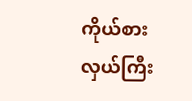ကိုယ်စားလှယ်ကြီး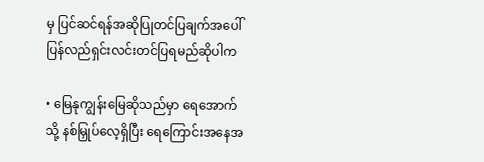မှ ပြင်ဆင်ရန်အဆိုပြုတင်ပြချက်အပေါ် ပြန်လည်ရှင်းလင်းတင်ပြရမည်ဆိုပါက

• မြေနုကျွန်းမြေဆိုသည်မှာ ရေအောက်သို့ နစ်မြှုပ်လေ့ရှိပြီး ရေကြောင်းအနေအ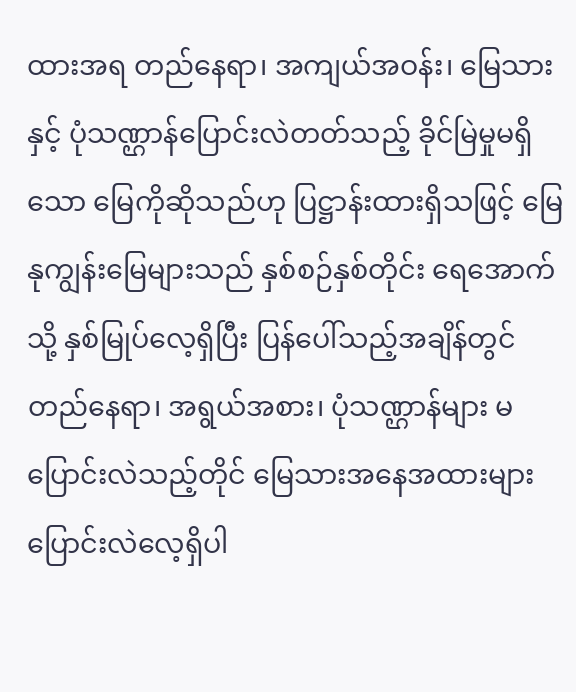ထားအရ တည်နေရာ၊ အကျယ်အဝန်း၊ မြေသားနှင့် ပုံသဏ္ဌာန်ပြောင်းလဲတတ်သည့် ခိုင်မြဲမှုမရှိသော မြေကိုဆိုသည်ဟု ပြဋ္ဌာန်းထားရှိသဖြင့် မြေနုကျွန်းမြေများသည် နှစ်စဉ်နှစ်တိုင်း ရေအောက်သို့ နှစ်မြုပ်လေ့ရှိပြီး ပြန်ပေါ်သည့်အချိန်တွင် တည်နေရာ၊ အရွယ်အစား၊ ပုံသဏ္ဌာန်များ မပြောင်းလဲသည့်တိုင် မြေသားအနေအထားများ ပြောင်းလဲလေ့ရှိပါ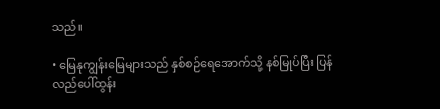သည်။

• မြေနုကျွန်းမြေများသည် နှစ်စဉ်ရေအောက်သို့ နစ်မြုပ်ပြီး ပြန်လည်ပေါ်ထွန်း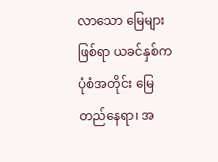လာသော မြေများဖြစ်ရာ ယခင်နှစ်က ပုံစံအတိုင်း မြေတည်နေရာ၊ အ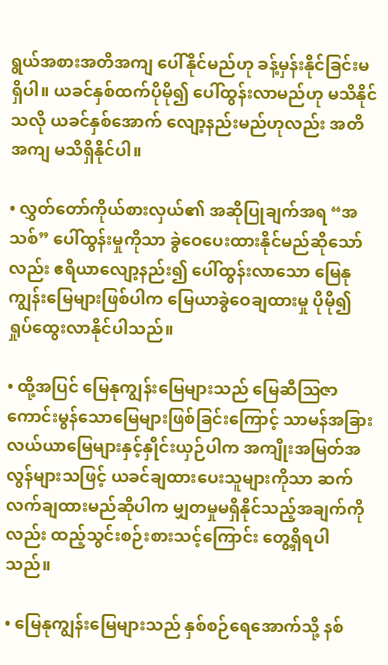ရွယ်အစားအတိအကျ ပေါ်နိုင်မည်ဟု ခန့်မှန်းနိုင်ခြင်းမရှိပါ။ ယခင်နှစ်ထက်ပိုမို၍ ပေါ်ထွန်းလာမည်ဟု မသိနိုင်သလို ယခင်နှစ်အောက် လျော့နည်းမည်ဟုလည်း အတိအကျ မသိရှိနိုင်ပါ။

• လွှတ်တော်ကိုယ်စားလှယ်၏ အဆိုပြုချက်အရ “အသစ်” ပေါ်ထွန်းမှုကိုသာ ခွဲဝေပေးထားနိုင်မည်ဆိုသော်လည်း ဧရိယာလျော့နည်း၍ ပေါ်ထွန်းလာသော မြေနုကျွန်းမြေများဖြစ်ပါက မြေယာခွဲဝေချထားမှု ပိုမို၍ ရှုပ်ထွေးလာနိုင်ပါသည်။

• ထို့အပြင် မြေနုကျွန်းမြေများသည် မြေဆီဩဇာကောင်းမွန်သောမြေများဖြစ်ခြင်းကြောင့် သာမန်အခြားလယ်ယာမြေများနှင့်နှိုင်းယှဉ်ပါက အကျိုးအမြတ်အလွန်များသဖြင့် ယခင်ချထားပေးသူများကိုသာ ဆက်လက်ချထားမည်ဆိုပါက မျှတမှုမရှိနိုင်သည့်အချက်ကိုလည်း ထည့်သွင်းစဉ်းစားသင့်ကြောင်း တွေ့ရှိရပါသည်။

• မြေနုကျွန်းမြေများသည် နှစ်စဉ်ရေအောက်သို့ နစ်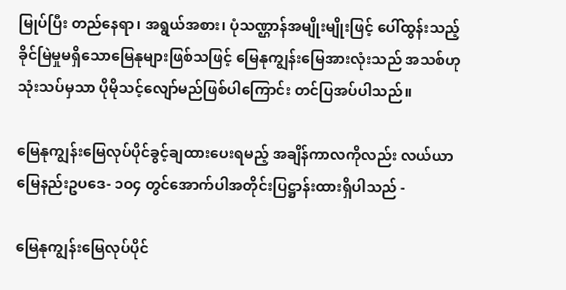မြုပ်ပြီး တည်နေရာ၊ အရွယ်အစား၊ ပုံသဏ္ဌာန်အမျိုးမျိုးဖြင့် ပေါ်ထွန်းသည့် ခိုင်မြဲမှုမရှိသောမြေနုများဖြစ်သဖြင့် မြေနုကျွန်းမြေအားလုံးသည် အသစ်ဟု သုံးသပ်မှသာ ပိုမိုသင့်လျော်မည်ဖြစ်ပါကြောင်း တင်ပြအပ်ပါသည်။

မြေနုကျွန်းမြေလုပ်ပိုင်ခွင့်ချထားပေးရမည့် အချိန်ကာလကိုလည်း လယ်ယာမြေနည်းဥပဒေ- ၁ဝ၄ တွင်အောက်ပါအတိုင်းပြဋ္ဌာန်းထားရှိပါသည် -

မြေနုကျွန်းမြေလုပ်ပိုင်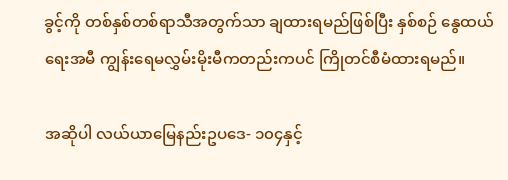ခွင့်ကို တစ်နှစ်တစ်ရာသီအတွက်သာ ချထားရမည်ဖြစ်ပြီး နှစ်စဉ် နွေထယ်ရေးအမီ ကျွန်းရေမလွှမ်းမိုးမီကတည်းကပင် ကြိုတင်စီမံထားရမည်။

အဆိုပါ လယ်ယာမြေနည်းဥပဒေ- ၁၀၄နှင့်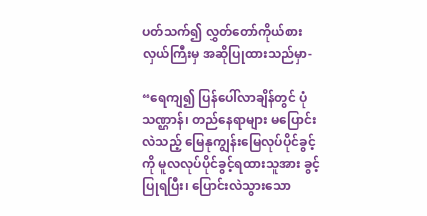ပတ်သက်၍ လွှတ်တော်ကိုယ်စားလှယ်ကြီးမှ အဆိုပြုထားသည်မှာ-

“ရေကျ၍ ပြန်ပေါ်လာချိန်တွင် ပုံသဏ္ဌာန်၊ တည်နေရာများ မပြောင်းလဲသည့် မြေနုကျွန်းမြေလုပ်ပိုင်ခွင့်ကို မူလလုပ်ပိုင်ခွင့်ရထားသူအား ခွင့်ပြုရပြီး၊ ပြောင်းလဲသွားသော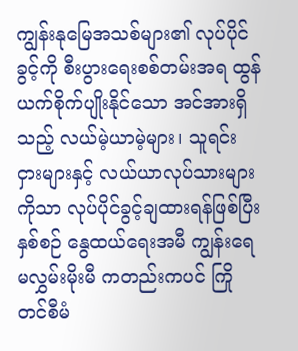ကျွန်းနုမြေအသစ်များ၏ လုပ်ပိုင်ခွင့်ကို စီးပွားရေးစစ်တမ်းအရ ထွန်ယက်စိုက်ပျိုးနိုင်သော အင်အားရှိသည့် လယ်မဲ့ယာမဲ့များ၊ သူရင်းငှားများနှင့် လယ်ယာလုပ်သားများကိုသာ လုပ်ပိုင်ခွင့်ချထားရန်ဖြစ်ပြီး နှစ်စဉ် နွေထယ်ရေးအမီ ကျွန်းရေမလွှမ်းမိုးမီ ကတည်းကပင် ကြိုတင်စီမံ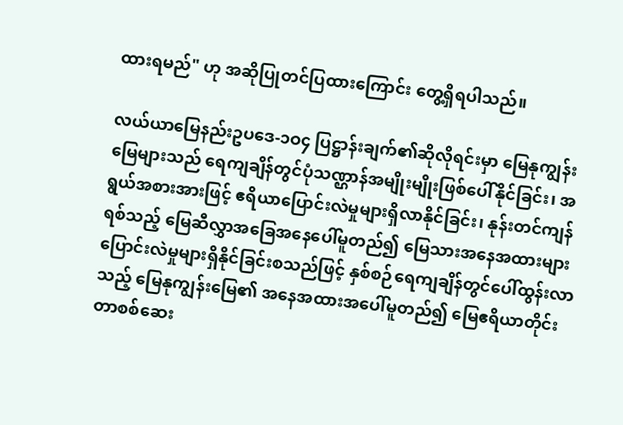ထားရမည်" ဟု အဆိုပြုတင်ပြထားကြောင်း တွေ့ရှိရပါသည်။

လယ်ယာမြေနည်းဥပဒေ-၁ဝ၄ ပြဋ္ဌာန်းချက်၏ဆိုလိုရင်းမှာ မြေနုကျွန်းမြေများသည် ရေကျချိန်တွင်ပုံသဏ္ဌာန်အမျိုးမျိုးဖြစ်ပေါ်နိုင်ခြင်း၊ အရွယ်အစားအားဖြင့် ဧရိယာပြောင်းလဲမှုများရှိလာနိုင်ခြင်း၊ နုန်းတင်ကျန်ရစ်သည့် မြေဆီလွှာအခြေအနေပေါ်မူတည်၍ မြေသားအနေအထားများ ပြောင်းလဲမှုများရှိနိုင်ခြင်းစသည်ဖြင့် နှစ်စဉ်ရေကျချိန်တွင်ပေါ်ထွန်းလာသည့် မြေနုကျွန်းမြေ၏ အနေအထားအပေါ်မူတည်၍ မြေဧရိယာတိုင်းတာစစ်ဆေး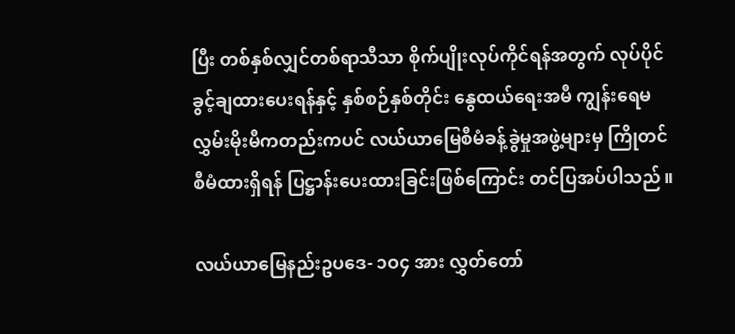ပြီး တစ်နှစ်လျှင်တစ်ရာသီသာ စိုက်ပျိုးလုပ်ကိုင်ရန်အတွက် လုပ်ပိုင်ခွင့်ချထားပေးရန်နှင့် နှစ်စဉ်နှစ်တိုင်း နွေထယ်ရေးအမီ ကျွန်းရေမလွှမ်းမိုးမီကတည်းကပင် လယ်ယာမြေစီမံခန့်ခွဲမှုအဖွဲ့များမှ ကြိုတင်စီမံထားရှိရန် ပြဋ္ဌာန်းပေးထားခြင်းဖြစ်ကြောင်း တင်ပြအပ်ပါသည်။

လယ်ယာမြေနည်းဥပဒေ- ၁ဝ၄ အား လွှတ်တော်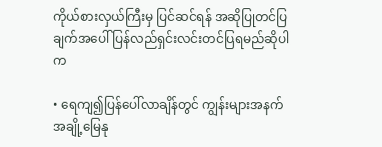ကိုယ်စားလှယ်ကြီးမှ ပြင်ဆင်ရန် အဆိုပြုတင်ပြချက်အပေါ် ပြန်လည်ရှင်းလင်းတင်ပြရမည်ဆိုပါက

• ရေကျ၍ပြန်ပေါ်လာချိန်တွင် ကျွန်းများအနက်အချို့မြေနု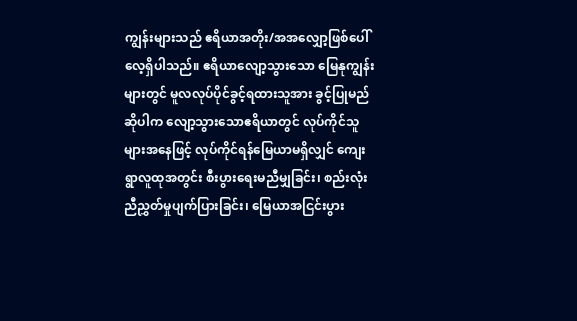ကျွန်းများသည် ဧရိယာအတိုး/အအလျှော့ဖြစ်ပေါ်လေ့ရှိပါသည်။ ဧရိယာလျော့သွားသော မြေနုကျွန်းများတွင် မူလလုပ်ပိုင်ခွင့်ရထားသူအား ခွင့်ပြုမည်ဆိုပါက လျော့သွားသောဧရိယာတွင် လုပ်ကိုင်သူများအနေဖြင့် လုပ်ကိုင်ရန်မြေယာမရှိလျှင် ကျေးရွာလူထုအတွင်း စီးပွားရေးမညီမျှခြင်း၊ စည်းလုံးညီညွှတ်မှုပျက်ပြားခြင်း၊ မြေယာအငြင်းပွား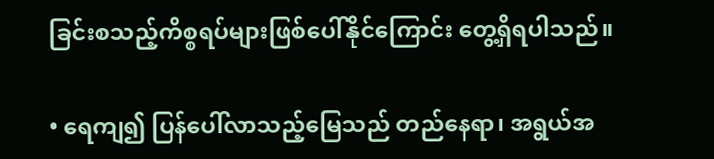ခြင်းစသည့်ကိစ္စရပ်များဖြစ်ပေါ်နိုင်ကြောင်း တွေ့ရှိရပါသည်။

• ရေကျ၍ ပြန်ပေါ်လာသည့်မြေသည် တည်နေရာ၊ အရွယ်အ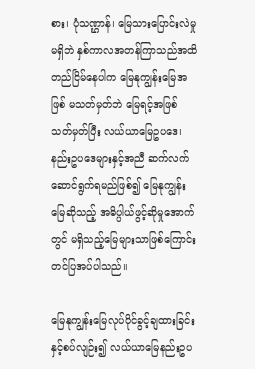စား၊ ပုံသဏ္ဌာန်၊ မြေသားပြောင်းလဲမှုမရှိဘဲ နှစ်ကာလအတန်ကြာသည်အထိ တည်ငြိမ်နေပါက မြေနုကျွန်းမြေအဖြစ် မသတ်မှတ်ဘဲ မြေရင့်အဖြစ်သတ်မှတ်ပြီး လယ်ယာမြေဥပဒေ၊ နည်းဥပဒေများနှင့်အညီ ဆက်လက်ဆောင်ရွက်ရမည်ဖြစ်၍ မြေနုကျွန်းမြေဆိုသည့် အဓိပ္ပါယ်ဖွင့်ဆိုမှုအောက်တွင် မရှိသည့်မြေများသာဖြစ်ကြောင်း တင်ပြအပ်ပါသည်။

မြေနုကျွန်းမြေလုပ်ပိုင်ခွင့်ချထားခြင်းနှင့်စပ်လျဉ်း၍ လယ်ယာမြေနည်းဥပ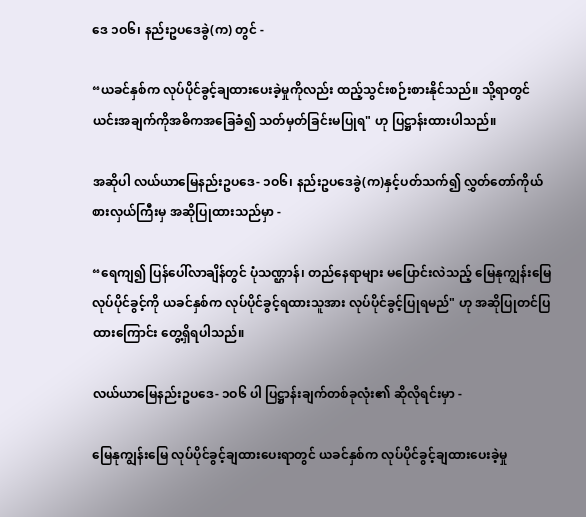ဒေ ၁ဝ၆၊ နည်းဥပဒေခွဲ(က) တွင် -

“ယခင်နှစ်က လုပ်ပိုင်ခွင့်ချထားပေးခဲ့မှုကိုလည်း ထည့်သွင်းစဉ်းစားနိုင်သည်။ သို့ရာတွင် ယင်းအချက်ကိုအဓိကအခြေခံ၍ သတ်မှတ်ခြင်းမပြုရ" ဟု ပြဋ္ဌာန်းထားပါသည်။

အဆိုပါ လယ်ယာမြေနည်းဥပဒေ- ၁ဝ၆၊ နည်းဥပဒေခွဲ(က)နှင့်ပတ်သက်၍ လွှတ်တော်ကိုယ်စားလှယ်ကြီးမှ အဆိုပြုထားသည်မှာ -

“ရေကျ၍ ပြန်ပေါ်လာချိန်တွင် ပုံသဏ္ဌာန်၊ တည်နေရာများ မပြောင်းလဲသည့် မြေနုကျွန်းမြေလုပ်ပိုင်ခွင့်ကို ယခင်နှစ်က လုပ်ပိုင်ခွင့်ရထားသူအား လုပ်ပိုင်ခွင့်ပြုရမည်" ဟု အဆိုပြုတင်ပြထားကြောင်း တွေ့ရှိရပါသည်။

လယ်ယာမြေနည်းဥပဒေ- ၁ဝ၆ ပါ ပြဋ္ဌာန်းချက်တစ်ခုလုံး၏ ဆိုလိုရင်းမှာ -

မြေနုကျွန်းမြေ လုပ်ပိုင်ခွင့်ချထားပေးရာတွင် ယခင်နှစ်က လုပ်ပိုင်ခွင့်ချထားပေးခဲ့မှု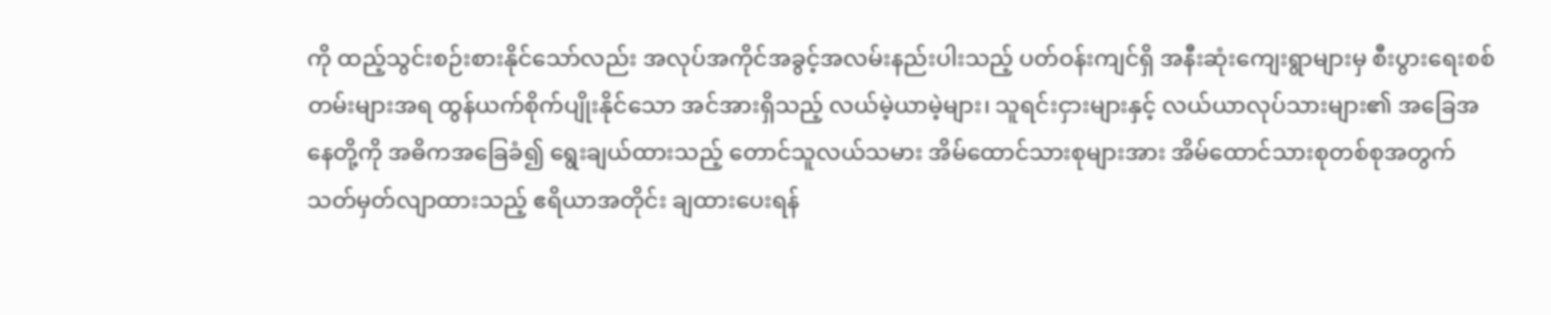ကို ထည့်သွင်းစဉ်းစားနိုင်သော်လည်း အလုပ်အကိုင်အခွင့်အလမ်းနည်းပါးသည့် ပတ်ဝန်းကျင်ရှိ အနီးဆုံးကျေးရွာများမှ စီးပွားရေးစစ်တမ်းများအရ ထွန်ယက်စိုက်ပျိုးနိုင်သော အင်အားရှိသည့် လယ်မဲ့ယာမဲ့များ၊ သူရင်းငှားများနှင့် လယ်ယာလုပ်သားများ၏ အခြေအနေတို့ကို အဓိကအခြေခံ၍ ရွေးချယ်ထားသည့် တောင်သူလယ်သမား အိမ်ထောင်သားစုများအား အိမ်ထောင်သားစုတစ်စုအတွက် သတ်မှတ်လျာထားသည့် ဧရိယာအတိုင်း ချထားပေးရန်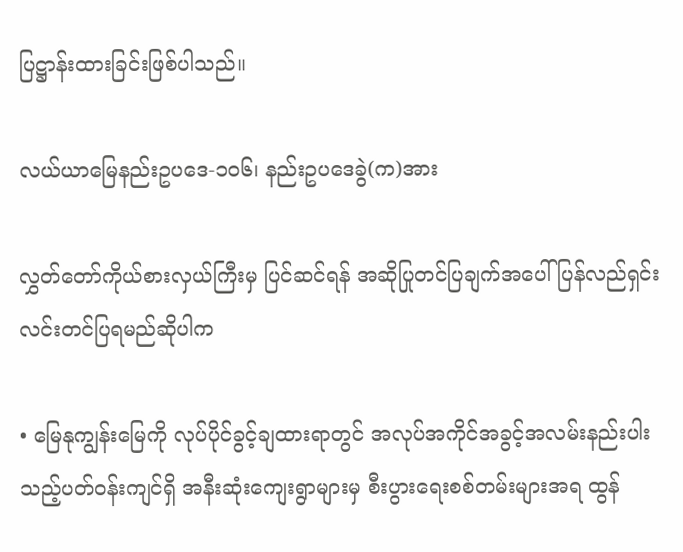ပြဋ္ဌာန်းထားခြင်းဖြစ်ပါသည်။

လယ်ယာမြေနည်းဥပဒေ-၁ဝ၆၊ နည်းဥပဒေခွဲ(က)အား

လွှတ်တော်ကိုယ်စားလှယ်ကြီးမှ ပြင်ဆင်ရန် အဆိုပြုတင်ပြချက်အပေါ် ပြန်လည်ရှင်းလင်းတင်ပြရမည်ဆိုပါက

• မြေနုကျွန်းမြေကို လုပ်ပိုင်ခွင့်ချထားရာတွင် အလုပ်အကိုင်အခွင့်အလမ်းနည်းပါးသည့်ပတ်ဝန်းကျင်ရှိ အနီးဆုံးကျေးရွာများမှ စီးပွားရေးစစ်တမ်းများအရ ထွန်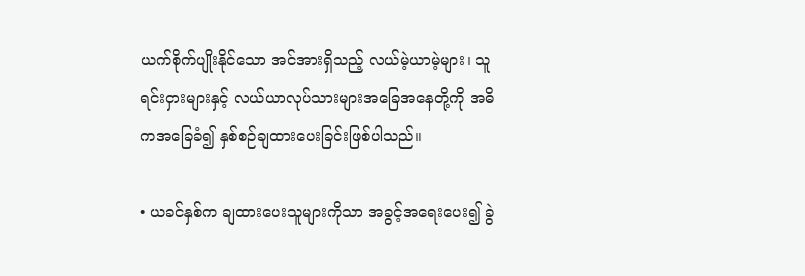ယက်စိုက်ပျိုးနိုင်သော အင်အားရှိသည့် လယ်မဲ့ယာမဲ့များ၊ သူရင်းငှားများနှင့် လယ်ယာလုပ်သားများအခြေအနေတို့ကို အဓိကအခြေခံ၍ နှစ်စဉ်ချထားပေးခြင်းဖြစ်ပါသည်။

• ယခင်နှစ်က ချထားပေးသူများကိုသာ အခွင့်အရေးပေး၍ ခွဲ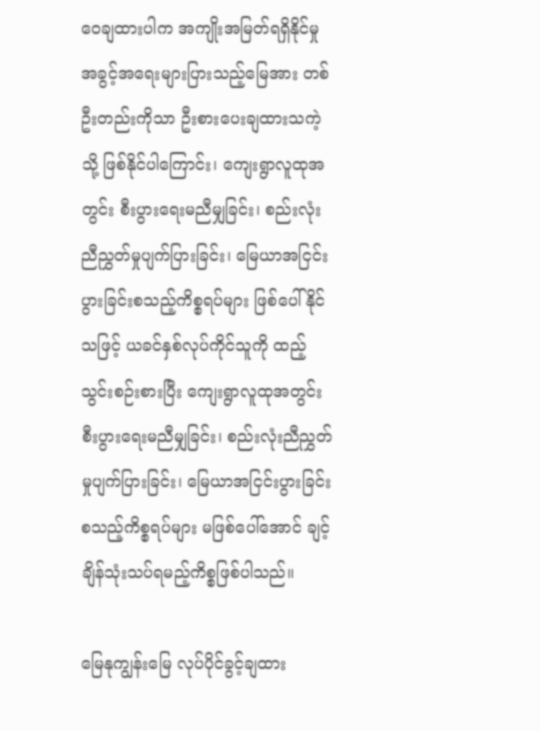ဝေချထားပါက အကျိုးအမြတ်ရရှိနိုင်မှု အခွင့်အရေးများပြားသည့်မြေအား တစ်ဦးတည်းကိုသာ ဦးစားပေးချထားသကဲ့သို့ ဖြစ်နိုင်ပါကြောင်း၊ ကျေးရွာလူထုအတွင်း စီးပွားရေးမညီမျှခြင်း၊ စည်းလုံးညီညွှတ်မှုပျက်ပြားခြင်း၊ မြေယာအငြင်းပွားခြင်းစသည့်ကိစ္စရပ်များ ဖြစ်ပေါ်နိုင်သဖြင့် ယခင်နှစ်လုပ်ကိုင်သူကို ထည့်သွင်းစဉ်းစားပြီး ကျေးရွာလူထုအတွင်း စီးပွားရေးမညီမျှခြင်း၊ စည်းလုံးညီညွှတ်မှုပျက်ပြားခြင်း၊ မြေယာအငြင်းပွားခြင်းစသည့်ကိစ္စရပ်များ မဖြစ်ပေါ်အောင် ချင့်ချိန်သုံးသပ်ရမည့်ကိစ္စဖြစ်ပါသည်။

မြေနုကျွန်းမြေ လုပ်ပိုင်ခွင့်ချထား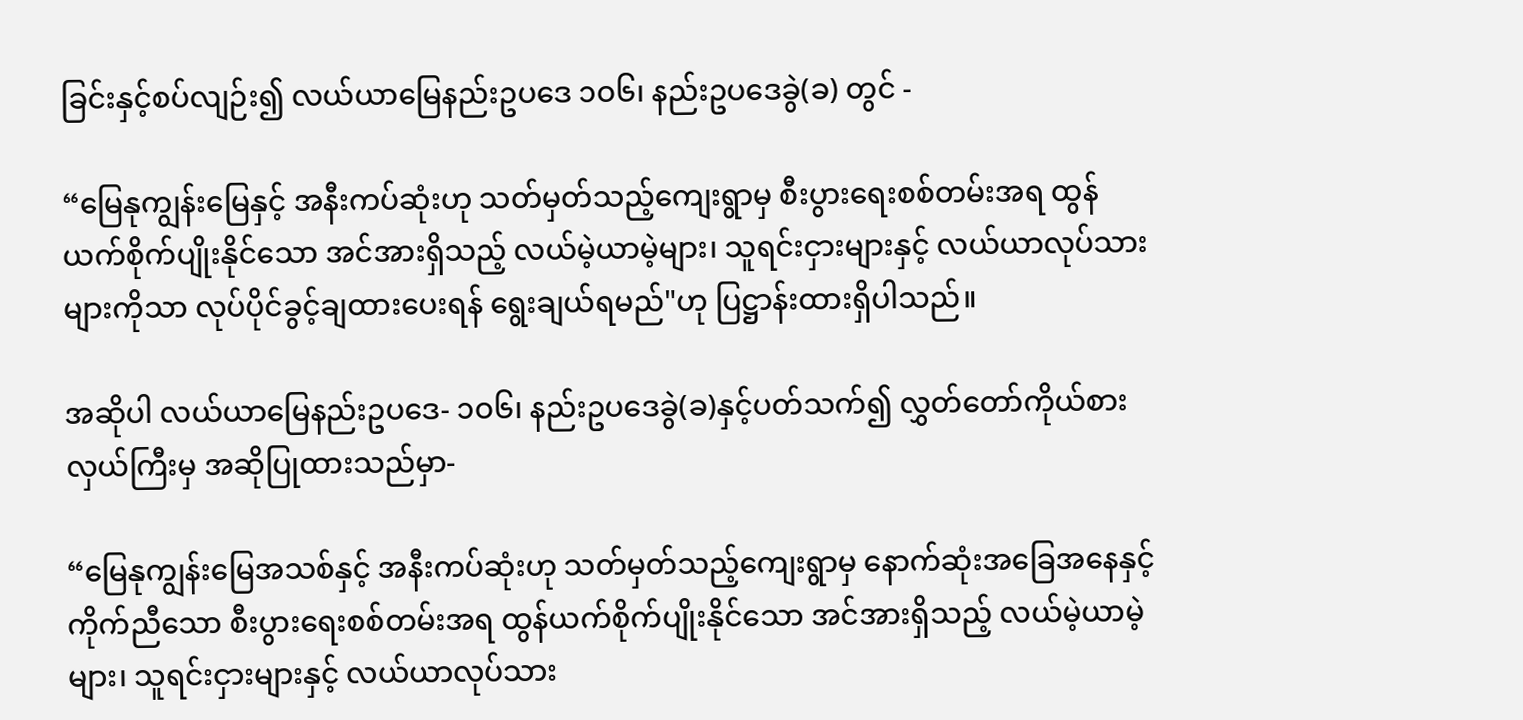ခြင်းနှင့်စပ်လျဉ်း၍ လယ်ယာမြေနည်းဥပဒေ ၁ဝ၆၊ နည်းဥပဒေခွဲ(ခ) တွင် -

“မြေနုကျွန်းမြေနှင့် အနီးကပ်ဆုံးဟု သတ်မှတ်သည့်ကျေးရွာမှ စီးပွားရေးစစ်တမ်းအရ ထွန်ယက်စိုက်ပျိုးနိုင်သော အင်အားရှိသည့် လယ်မဲ့ယာမဲ့များ၊ သူရင်းငှားများနှင့် လယ်ယာလုပ်သားများကိုသာ လုပ်ပိုင်ခွင့်ချထားပေးရန် ရွေးချယ်ရမည်"ဟု ပြဋ္ဌာန်းထားရှိပါသည်။

အဆိုပါ လယ်ယာမြေနည်းဥပဒေ- ၁ဝ၆၊ နည်းဥပဒေခွဲ(ခ)နှင့်ပတ်သက်၍ လွှတ်တော်ကိုယ်စားလှယ်ကြီးမှ အဆိုပြုထားသည်မှာ-

“မြေနုကျွန်းမြေအသစ်နှင့် အနီးကပ်ဆုံးဟု သတ်မှတ်သည့်ကျေးရွာမှ နောက်ဆုံးအခြေအနေနှင့်ကိုက်ညီသော စီးပွားရေးစစ်တမ်းအရ ထွန်ယက်စိုက်ပျိုးနိုင်သော အင်အားရှိသည့် လယ်မဲ့ယာမဲ့များ၊ သူရင်းငှားများနှင့် လယ်ယာလုပ်သား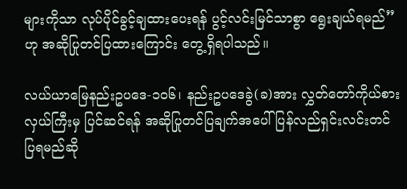များကိုသာ လုပ်ပိုင်ခွင့်ချထားပေးရန် ပွင့်လင်းမြင်သာစွာ ရွေးချယ်ရမည်”ဟု အဆိုပြုတင်ပြထားကြောင်း တွေ့ရှိရပါသည်။

လယ်ယာမြေနည်းဥပဒေ-၁ဝ၆၊ နည်းဥပဒေခွဲ(ခ)အား လွှတ်တော်ကိုယ်စားလှယ်ကြီးမှ ပြင်ဆင်ရန် အဆိုပြုတင်ပြချက်အပေါ် ပြန်လည်ရှင်းလင်းတင်ပြရမည်ဆို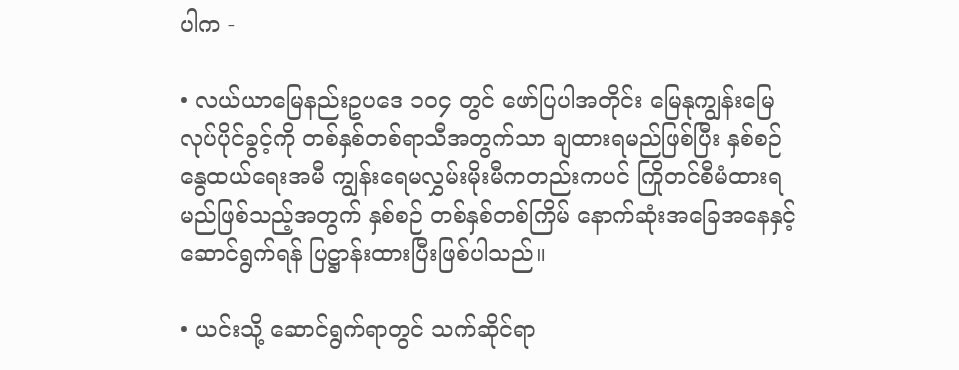ပါက -

• လယ်ယာမြေနည်းဥပဒေ ၁၀၄ တွင် ဖော်ပြပါအတိုင်း မြေနုကျွန်းမြေလုပ်ပိုင်ခွင့်ကို တစ်နှစ်တစ်ရာသီအတွက်သာ ချထားရမည်ဖြစ်ပြီး နှစ်စဉ် နွေထယ်ရေးအမီ ကျွန်းရေမလွှမ်းမိုးမီကတည်းကပင် ကြိုတင်စီမံထားရမည်ဖြစ်သည့်အတွက် နှစ်စဉ် တစ်နှစ်တစ်ကြိမ် နောက်ဆုံးအခြေအနေနှင့်ဆောင်ရွက်ရန် ပြဋ္ဌာန်းထားပြီးဖြစ်ပါသည်။

• ယင်းသို့ ဆောင်ရွက်ရာတွင် သက်ဆိုင်ရာ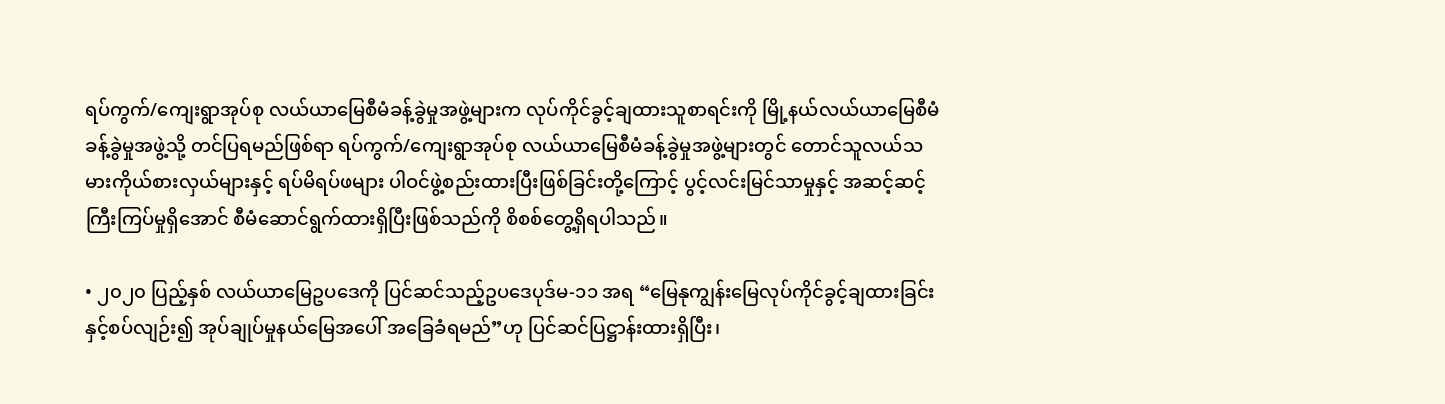ရပ်ကွက်/ကျေးရွာအုပ်စု လယ်ယာမြေစီမံခန့်ခွဲမှုအဖွဲ့များက လုပ်ကိုင်ခွင့်ချထားသူစာရင်းကို မြို့နယ်လယ်ယာမြေစီမံခန့်ခွဲမှုအဖွဲ့သို့ တင်ပြရမည်ဖြစ်ရာ ရပ်ကွက်/ကျေးရွာအုပ်စု လယ်ယာမြေစီမံခန့်ခွဲမှုအဖွဲ့များတွင် တောင်သူလယ်သမားကိုယ်စားလှယ်များနှင့် ရပ်မိရပ်ဖများ ပါဝင်ဖွဲ့စည်းထားပြီးဖြစ်ခြင်းတို့ကြောင့် ပွင့်လင်းမြင်သာမှုနှင့် အဆင့်ဆင့်ကြီးကြပ်မှုရှိအောင် စီမံဆောင်ရွက်ထားရှိပြီးဖြစ်သည်ကို စိစစ်တွေ့ရှိရပါသည်။

• ၂၀၂၀ ပြည့်နှစ် လယ်ယာမြေဥပဒေကို ပြင်ဆင်သည့်ဥပဒေပုဒ်မ-၁၁ အရ “မြေနုကျွန်းမြေလုပ်ကိုင်ခွင့်ချထားခြင်းနှင့်စပ်လျဉ်း၍ အုပ်ချုပ်မှုနယ်မြေအပေါ် အခြေခံရမည်”ဟု ပြင်ဆင်ပြဋ္ဌာန်းထားရှိပြီး၊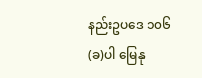နည်းဥပဒေ ၁၀၆(ခ)ပါ မြေနု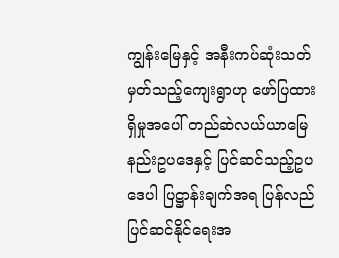ကျွန်းမြေနှင့် အနီးကပ်ဆုံးသတ်မှတ်သည့်ကျေးရွာဟု ဖော်ပြထားရှိမှုအပေါ် တည်ဆဲလယ်ယာမြေနည်းဥပဒေနှင့် ပြင်ဆင်သည့်ဥပဒေပါ ပြဋ္ဌာန်းချက်အရ ပြန်လည်ပြင်ဆင်နိုင်ရေးအ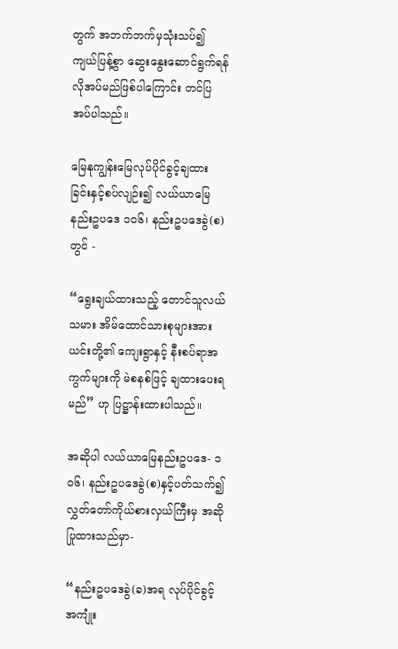တွက် အဘက်ဘက်မှသုံးသပ်၍ ကျယ်ပြန့်စွာ ဆွေးနွေးဆောင်ရွက်ရန်လိုအပ်မည်ဖြစ်ပါကြောင်း တင်ပြအပ်ပါသည်။

မြေနုကျွန်းမြေလုပ်ပိုင်ခွင့်ချထားခြင်းနှင့်စပ်လျဉ်း၍ လယ်ယာမြေနည်းဥပဒေ ၁ဝ၆၊ နည်းဥပဒေခွဲ(စ) တွင် -

“ရွေးချယ်ထားသည့် တောင်သူလယ်သမား အိမ်ထောင်သားစုများအား ယင်းတို့၏ ကျေးရွာနှင့် နီးစပ်ရာအကွက်များကို မဲစနစ်ဖြင့် ချထားပေးရမည်” ဟု ပြဋ္ဌာန်းထားပါသည်။

အဆိုပါ လယ်ယာမြေနည်းဥပဒေ- ၁ဝ၆၊ နည်းဥပဒေခွဲ(စ)နှင့်ပတ်သက်၍ လွှတ်တော်ကိုယ်စားလှယ်ကြီးမှ အဆိုပြုထားသည်မှာ-

“နည်းဥပဒေခွဲ(ခ)အရ လုပ်ပိုင်ခွင့်အကျုံး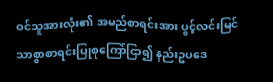ဝင်သူအားလုံး၏ အမည်စာရင်းအား ပွင့်လင်းမြင်သာစွာစာရင်းပြုစုကြော်ငြာ၍ နည်းဥပဒေ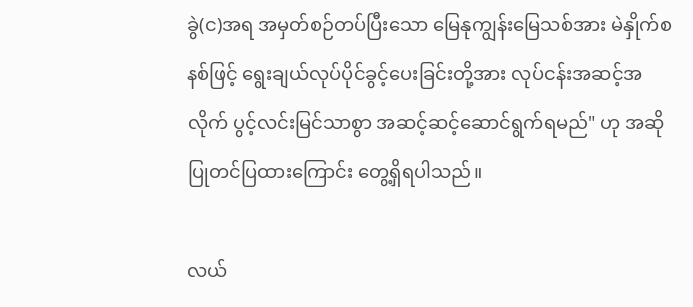ခွဲ(င)အရ အမှတ်စဉ်တပ်ပြီးသော မြေနုကျွန်းမြေသစ်အား မဲနှိုက်စနစ်ဖြင့် ရွေးချယ်လုပ်ပိုင်ခွင့်ပေးခြင်းတို့အား လုပ်ငန်းအဆင့်အလိုက် ပွင့်လင်းမြင်သာစွာ အဆင့်ဆင့်ဆောင်ရွက်ရမည်" ဟု အဆိုပြုတင်ပြထားကြောင်း တွေ့ရှိရပါသည်။

လယ်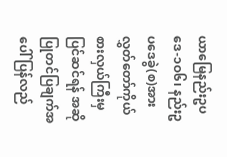ယာမြေနည်းဥပဒေ-၁ဝ၆၊ နည်းဥပဒေခွဲ(စ)အား လွှတ်တော်ကိုယ်စားလှယ်ကြီးမှ ပြင်ဆင်ရန် အဆိုပြုတင်ပြချက်အပေါ် ပြန်လည်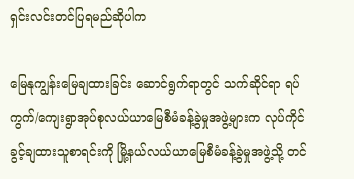ရှင်းလင်းတင်ပြရမည်ဆိုပါက

မြေနုကျွန်းမြေချထားခြင်း ဆောင်ရွက်ရာတွင် သက်ဆိုင်ရာ ရပ်ကွက်/ကျေးရွာအုပ်စုလယ်ယာမြေစီမံခန့်ခွဲမှုအဖွဲ့များက လုပ်ကိုင်ခွင့်ချထားသူစာရင်းကို မြို့နယ်လယ်ယာမြေစီမံခန့်ခွဲမှုအဖွဲ့သို့ တင်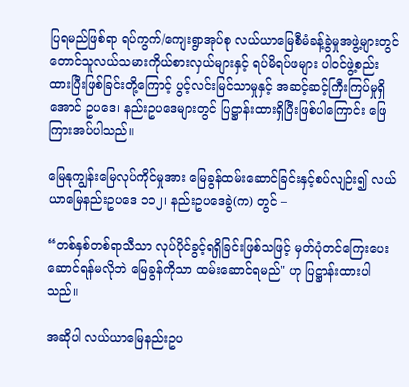ပြရမည်ဖြစ်ရာ ရပ်ကွက်/ကျေးရွာအုပ်စု လယ်ယာမြေစီမံခန့်ခွဲမှုအဖွဲ့များတွင် တောင်သူလယ်သမားကိုယ်စားလှယ်များနှင့် ရပ်မိရပ်ဖများ ပါဝင်ဖွဲ့စည်းထားပြီးဖြစ်ခြင်းတို့ကြောင့် ပွင့်လင်းမြင်သာမှုနှင့် အဆင့်ဆင့်ကြီးကြပ်မှုရှိအောင် ဥပဒေ၊ နည်းဥပဒေများတွင် ပြဋ္ဌာန်းထားရှိပြီးဖြစ်ပါကြောင်း ဖြေကြားအပ်ပါသည်။

မြေနုကျွန်းမြေလုပ်ကိုင်မှုအား မြေခွန်ထမ်းဆောင်ခြင်းနှင့်စပ်လျဉ်း၍ လယ်ယာမြေနည်းဥပဒေ ၁၁၂၊ နည်းဥပဒေခွဲ(က) တွင် –

“တစ်နှစ်တစ်ရာသီသာ လုပ်ပိုင်ခွင့်ရရှိခြင်းဖြစ်သဖြင့် မှတ်ပုံတင်ကြေးပေးဆောင်ရန်မလိုဘဲ မြေခွန်ကိုသာ ထမ်းဆောင်ရမည်" ဟု ပြဋ္ဌာန်းထားပါသည်။

အဆိုပါ လယ်ယာမြေနည်းဥပ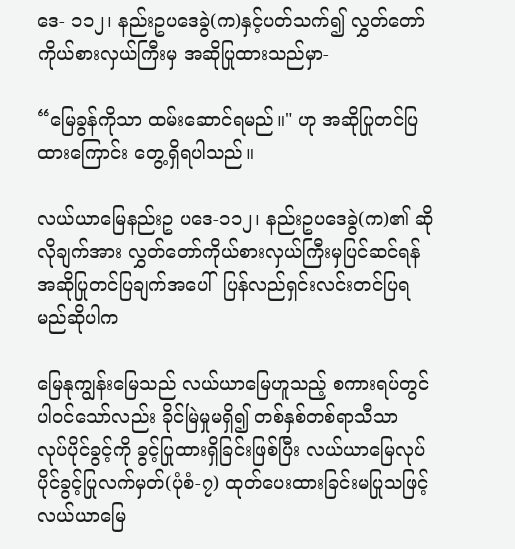ဒေ- ၁၁၂၊ နည်းဥပဒေခွဲ(က)နှင့်ပတ်သက်၍ လွှတ်တော်ကိုယ်စားလှယ်ကြီးမှ အဆိုပြုထားသည်မှာ-

“မြေခွန်ကိုသာ ထမ်းဆောင်ရမည်။" ဟု အဆိုပြုတင်ပြထားကြောင်း တွေ့ရှိရပါသည်။

လယ်ယာမြေနည်းဥ ပဒေ-၁၁၂၊ နည်းဥပဒေခွဲ(က)၏ ဆိုလိုချက်အား လွှတ်တော်ကိုယ်စားလှယ်ကြီးမှပြင်ဆင်ရန် အဆိုပြုတင်ပြချက်အပေါ်  ပြန်လည်ရှင်းလင်းတင်ပြရမည်ဆိုပါက

မြေနုကျွန်းမြေသည် လယ်ယာမြေဟူသည့် စကားရပ်တွင် ပါဝင်သော်လည်း ခိုင်မြဲမှုမရှိ၍ တစ်နှစ်တစ်ရာသီသာ လုပ်ပိုင်ခွင့်ကို ခွင့်ပြုထားရှိခြင်းဖြစ်ပြီး လယ်ယာမြေလုပ်ပိုင်ခွင့်ပြုလက်မှတ်(ပုံစံ-၇) ထုတ်ပေးထားခြင်းမပြုသဖြင့် လယ်ယာမြေ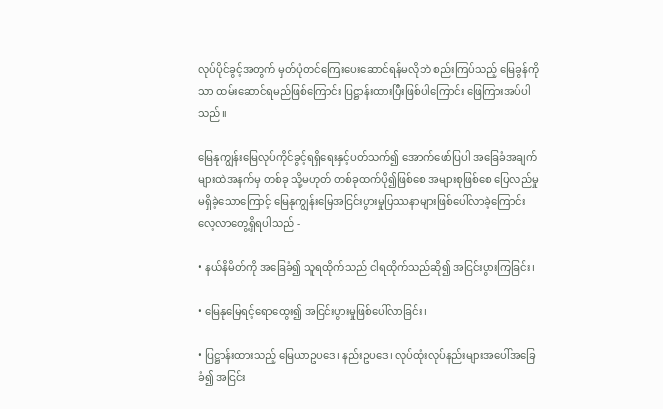လုပ်ပိုင်ခွင့်အတွက် မှတ်ပုံတင်ကြေးပေးဆောင်ရန်မလိုဘဲ စည်းကြပ်သည့် မြေခွန်ကိုသာ ထမ်းဆောင်ရမည်ဖြစ်ကြောင်း ပြဋ္ဌာန်းထားပြီးဖြစ်ပါကြောင်း ဖြေကြားအပ်ပါသည်။

မြေနုကျွန်းမြေလုပ်ကိုင်ခွင့်ရရှိရေးနှင့်ပတ်သက်၍ အောက်ဖော်ပြပါ အခြေခံအချက်များထဲအနက်မှ တစ်ခု သို့မဟုတ် တစ်ခုထက်ပို၍ဖြစ်စေ အများစုဖြစ်စေ ပြေလည်မှုမရှိခဲ့သောကြောင့် မြေနုကျွန်းမြေအငြင်းပွားမှုပြဿနာများဖြစ်ပေါ်လာခဲ့ကြောင်း လေ့လာတွေ့ရှိရပါသည် -

• နယ်နိမိတ်ကို အခြေခံ၍ သူရထိုက်သည် ငါရထိုက်သည်ဆို၍ အငြင်းပွားကြခြင်း၊

• မြေနုမြေရင့်ရောထွေး၍ အငြင်းပွားမှုဖြစ်ပေါ်လာခြင်း၊

• ပြဋ္ဌာန်းထားသည့် မြေယာဥပဒေ၊ နည်းဥပဒေ၊ လုပ်ထုံးလုပ်နည်းများအပေါ်အခြေခံ၍ အငြင်း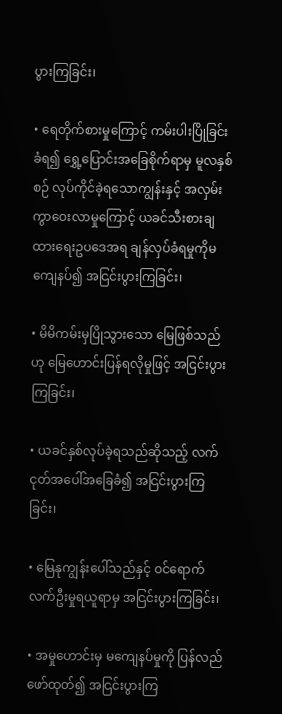ပွားကြခြင်း၊

• ရေတိုက်စားမှုကြောင့် ကမ်းပါးပြိုခြင်းခံရ၍ ရွှေ့ပြောင်းအခြေစိုက်ရာမှ မူလနှစ်စဉ် လုပ်ကိုင်ခဲ့ရသောကျွန်းနှင့် အလှမ်းကွာဝေးလာမှုကြောင့် ယခင်သီးစားချထားရေးဥပဒေအရ ချန်လှပ်ခံရမှုကိုမကျေနပ်၍ အငြင်းပွားကြခြင်း၊

• မိမိကမ်းမှပြိုသွားသော မြေဖြစ်သည်ဟု မြေဟောင်းပြန်ရလိုမှုဖြင့် အငြင်းပွားကြခြင်း၊

• ယခင်နှစ်လုပ်ခဲ့ရသည်ဆိုသည့် လက်ငုတ်အပေါ်အခြေခံ၍ အငြင်းပွားကြခြင်း၊

• မြေနုကျွန်းပေါ်သည်နှင့် ဝင်ရောက်လက်ဦးမှုရယူရာမှ အငြင်းပွားကြခြင်း၊

• အမှုဟောင်းမှ မကျေနပ်မှုကို ပြန်လည်ဖော်ထုတ်၍ အငြင်းပွားကြ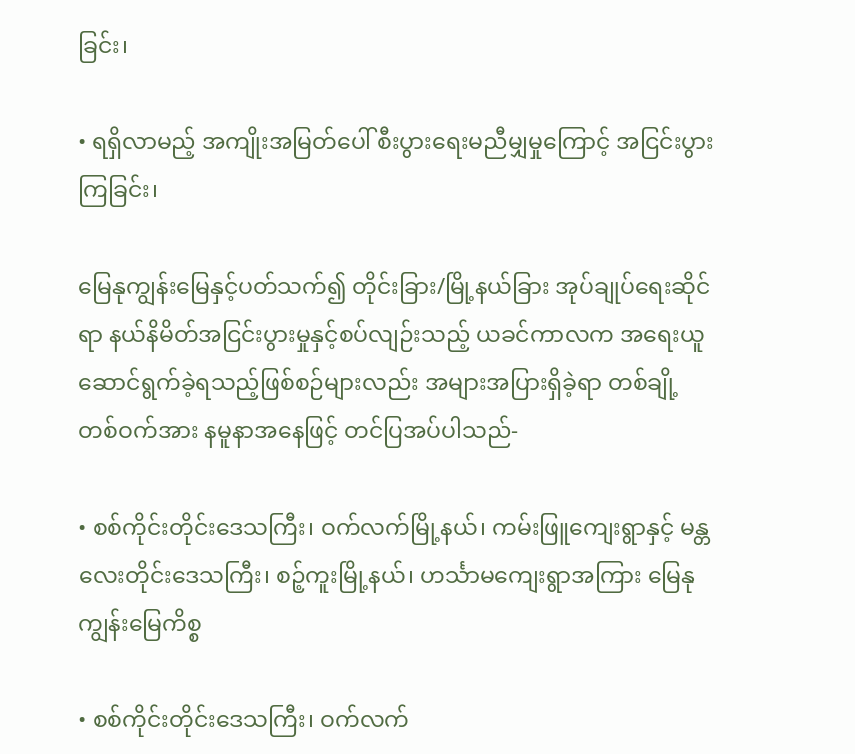ခြင်း၊

• ရရှိလာမည့် အကျိုးအမြတ်ပေါ် စီးပွားရေးမညီမျှမှုကြောင့် အငြင်းပွားကြခြင်း၊

မြေနုကျွန်းမြေနှင့်ပတ်သက်၍ တိုင်းခြား/မြို့နယ်ခြား အုပ်ချုပ်ရေးဆိုင်ရာ နယ်နိမိတ်အငြင်းပွားမှုနှင့်စပ်လျဉ်းသည့် ယခင်ကာလက အရေးယူဆောင်ရွက်ခဲ့ရသည့်ဖြစ်စဉ်များလည်း အများအပြားရှိခဲ့ရာ တစ်ချို့တစ်ဝက်အား နမူနာအနေဖြင့် တင်ပြအပ်ပါသည်-

• စစ်ကိုင်းတိုင်းဒေသကြီး၊ ဝက်လက်မြို့နယ်၊ ကမ်းဖြူကျေးရွာနှင့် မန္တလေးတိုင်းဒေသကြီး၊ စဉ့်ကူးမြို့နယ်၊ ဟင်္သာမကျေးရွာအကြား မြေနုကျွန်းမြေကိစ္စ

• စစ်ကိုင်းတိုင်းဒေသကြီး၊ ဝက်လက်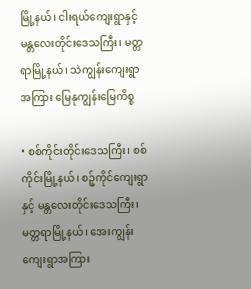မြို့နယ်၊ ငါးရယ်ကျေးရွာနှင့် မန္တလေးတိုင်းဒေသကြီး၊ မတ္တရာမြို့နယ်၊ သဲကျွန်းကျေးရွာအကြား မြေနုကျွန်းမြေကိစ္စ

• စစ်ကိုင်းတိုင်းဒေသကြီး၊ စစ်ကိုင်းမြို့နယ်၊ စဉ့်ကိုင်ကျေးရွာနှင့် မန္တလေးတိုင်းဒေသကြီး၊ မတ္တရာမြို့နယ်၊ အေးကျွန်းကျေးရွာအကြား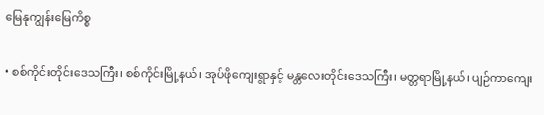မြေနုကျွန်းမြေကိစ္စ

• စစ်ကိုင်းတိုင်းဒေသကြီး၊ စစ်ကိုင်းမြို့နယ်၊ အုပ်ဖိုကျေးရွာနှင့် မန္တလေးတိုင်းဒေသကြီး၊ မတ္တရာမြို့နယ်၊ ပျဉ်ကာကျေး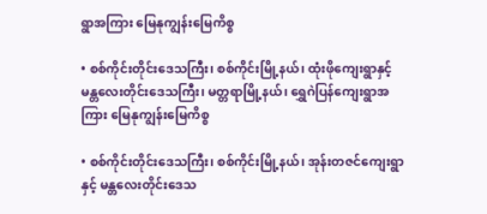ရွာအကြား မြေနုကျွန်းမြေကိစ္စ

• စစ်ကိုင်းတိုင်းဒေသကြီး၊ စစ်ကိုင်းမြို့နယ်၊ ထုံးဖိုကျေးရွာနှင့် မန္တလေးတိုင်းဒေသကြီး၊ မတ္တရာမြို့နယ်၊ ရွှေဂဲပြန်ကျေးရွာအကြား မြေနုကျွန်းမြေကိစ္စ

• စစ်ကိုင်းတိုင်းဒေသကြီး၊ စစ်ကိုင်းမြို့နယ်၊ အုန်းတဇင်ကျေးရွာနှင့် မန္တလေးတိုင်းဒေသ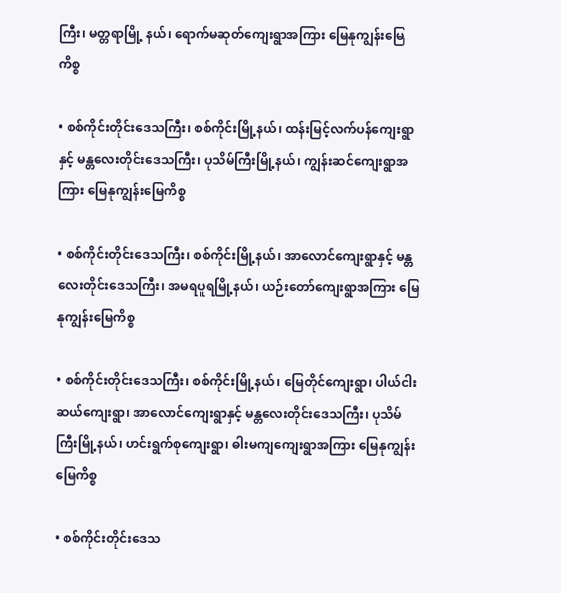ကြီး၊ မတ္တရာမြို့ နယ်၊ ရောက်မဆုတ်ကျေးရွာအကြား မြေနုကျွန်းမြေကိစ္စ

• စစ်ကိုင်းတိုင်းဒေသကြီး၊ စစ်ကိုင်းမြို့နယ်၊ ထန်းမြင့်လက်ပန်ကျေးရွာနှင့် မန္တလေးတိုင်းဒေသကြီး၊ ပုသိမ်ကြီးမြို့နယ်၊ ကျွန်းဆင်ကျေးရွာအကြား မြေနုကျွန်းမြေကိစ္စ

• စစ်ကိုင်းတိုင်းဒေသကြီး၊ စစ်ကိုင်းမြို့နယ်၊ အာလောင်ကျေးရွာနှင့် မန္တလေးတိုင်းဒေသကြီး၊ အမရပူရမြို့နယ်၊ ယဉ်းတော်ကျေးရွာအကြား မြေနုကျွန်းမြေကိစ္စ

• စစ်ကိုင်းတိုင်းဒေသကြီး၊ စစ်ကိုင်းမြို့နယ်၊ မြေတိုင်ကျေးရွာ၊ ပါယ်ငါးဆယ်ကျေးရွာ၊ အာလောင်ကျေးရွာနှင့် မန္တလေးတိုင်းဒေသကြီး၊ ပုသိမ်ကြီးမြို့နယ်၊ ဟင်းရွက်စုကျေးရွာ၊ ဓါးမကျကျေးရွာအကြား မြေနုကျွန်းမြေကိစ္စ

• စစ်ကိုင်းတိုင်းဒေသ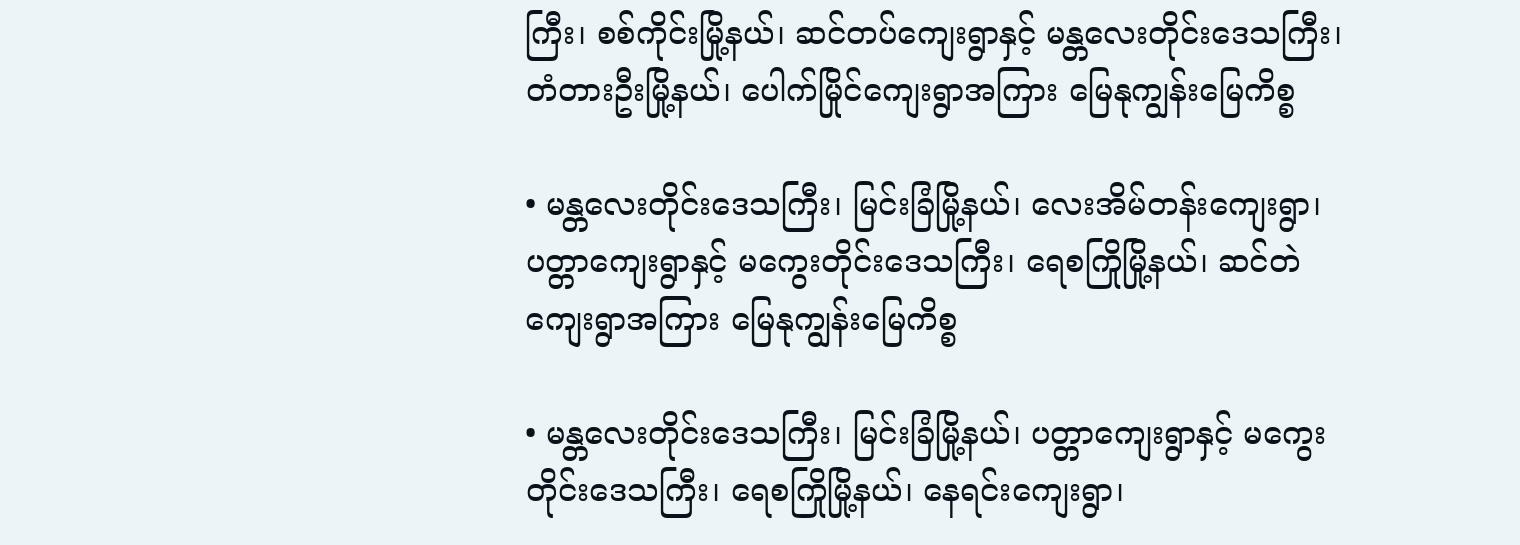ကြီး၊ စစ်ကိုင်းမြို့နယ်၊ ဆင်တပ်ကျေးရွာနှင့် မန္တလေးတိုင်းဒေသကြီး၊ တံတားဦးမြို့နယ်၊ ပေါက်မြိုင်ကျေးရွာအကြား မြေနုကျွန်းမြေကိစ္စ

• မန္တလေးတိုင်းဒေသကြီး၊ မြင်းခြံမြို့နယ်၊ လေးအိမ်တန်းကျေးရွာ၊ ပတ္တာကျေးရွာနှင့် မကွေးတိုင်းဒေသကြီး၊ ရေစကြိုမြို့နယ်၊ ဆင်တဲကျေးရွာအကြား မြေနုကျွန်းမြေကိစ္စ

• မန္တလေးတိုင်းဒေသကြီး၊ မြင်းခြံမြို့နယ်၊ ပတ္တာကျေးရွာနှင့် မကွေးတိုင်းဒေသကြီး၊ ရေစကြိုမြို့နယ်၊ နေရင်းကျေးရွာ၊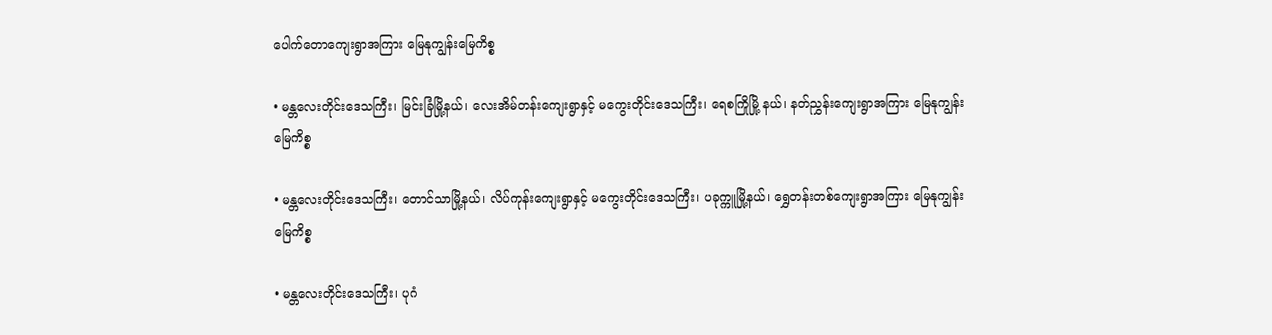ပေါက်တောကျေးရွာအကြား မြေနုကျွန်းမြေကိစ္စ

• မန္တလေးတိုင်းဒေသကြီး၊ မြင်းခြံမြို့နယ်၊ လေးအိမ်တန်းကျေးရွာနှင့် မကွေးတိုင်းဒေသကြီး၊ ရေစကြိုမြို့ နယ်၊ နတ်ညွှန်းကျေးရွာအကြား မြေနုကျွန်းမြေကိစ္စ

• မန္တလေးတိုင်းဒေသကြီး၊ တောင်သာမြို့နယ်၊ လိပ်ကုန်းကျေးရွာနှင့် မကွေးတိုင်းဒေသကြီး၊ ပခုက္ကူမြို့နယ်၊ ရွှေတန်းတစ်ကျေးရွာအကြား မြေနုကျွန်းမြေကိစ္စ

• မန္တလေးတိုင်းဒေသကြီး၊ ပုဂံ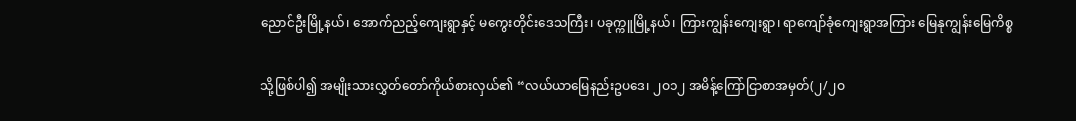ညောင်ဦးမြို့နယ်၊ အောက်ညည့်ကျေးရွာနှင့် မကွေးတိုင်းဒေသကြီး၊ ပခုက္ကူမြို့နယ်၊ ကြားကျွန်းကျေးရွာ၊ ရာကျော်ခုံကျေးရွာအကြား မြေနုကျွန်းမြေကိစ္စ

သို့ဖြစ်ပါ၍ အမျိုးသားလွှတ်တော်ကိုယ်စားလှယ်၏ “လယ်ယာမြေနည်းဥပဒေ၊ ၂ဝ၁၂ အမိန့်ကြော်ငြာစာအမှတ်(၂/၂ဝ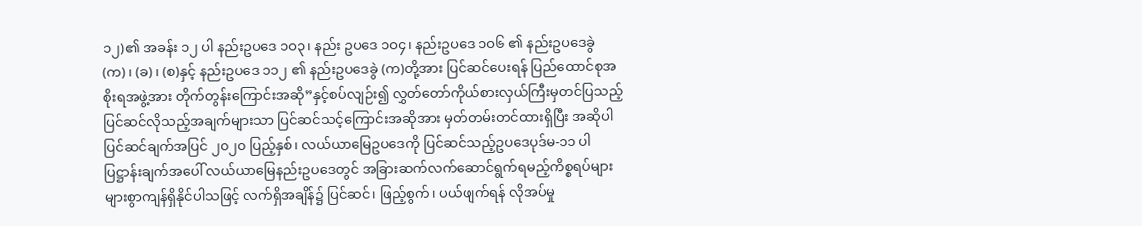၁၂)၏ အခန်း ၁၂ ပါ နည်းဥပဒေ ၁ဝ၃၊ နည်း ဥပဒေ ၁ဝ၄၊ နည်းဥပဒေ ၁ဝ၆ ၏ နည်းဥပဒေခွဲ (က)၊ (ခ)၊ (စ)နှင့် နည်းဥပဒေ ၁၁၂ ၏ နည်းဥပဒေခွဲ (က)တို့အား ပြင်ဆင်ပေးရန် ပြည်ထောင်စုအစိုးရအဖွဲ့အား တိုက်တွန်းကြောင်းအဆို”နှင့်စပ်လျဉ်း၍ လွှတ်တော်ကိုယ်စားလှယ်ကြီးမှတင်ပြသည့် ပြင်ဆင်လိုသည့်အချက်များသာ ပြင်ဆင်သင့်ကြောင်းအဆိုအား မှတ်တမ်းတင်ထားရှိပြီး အဆိုပါ ပြင်ဆင်ချက်အပြင် ၂၀၂၀ ပြည့်နှစ်၊ လယ်ယာမြေဥပဒေကို ပြင်ဆင်သည့်ဥပဒေပုဒ်မ-၁၁ ပါပြဋ္ဌာန်းချက်အပေါ် လယ်ယာမြေနည်းဥပဒေတွင် အခြားဆက်လက်ဆောင်ရွက်ရမည့်ကိစ္စရပ်များ များစွာကျန်ရှိနိုင်ပါသဖြင့် လက်ရှိအချိန်၌ ပြင်ဆင်၊ ဖြည့်စွက်၊ ပယ်ဖျက်ရန် လိုအပ်မှု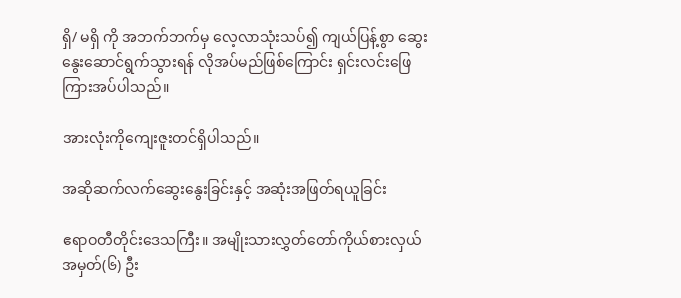ရှိ/ မရှိ ကို အဘက်ဘက်မှ လေ့လာသုံးသပ်၍ ကျယ်ပြန့်စွာ ဆွေးနွေးဆောင်ရွက်သွားရန် လိုအပ်မည်ဖြစ်ကြောင်း ရှင်းလင်းဖြေကြားအပ်ပါသည်။

အားလုံးကိုကျေးဇူးတင်ရှိပါသည်။

အဆိုဆက်လက်ဆွေးနွေးခြင်းနှင့် အဆုံးအဖြတ်ရယူခြင်း

ဧရာဝတီတိုင်းဒေသကြီး။ အမျိုးသားလွှတ်တော်ကိုယ်စားလှယ်အမှတ်(၆) ဦး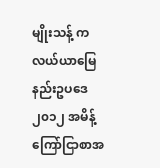မျိုးသန့် က လယ်ယာမြေနည်းဥပဒေ ၂၀၁၂ အမိန့်ကြော်ငြာစာအ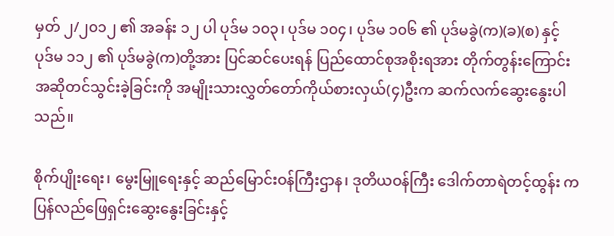မှတ် ၂/၂၀၁၂ ၏ အခန်း ၁၂ ပါ ပုဒ်မ ၁၀၃၊ ပုဒ်မ ၁၀၄၊ ပုဒ်မ ၁၀၆ ၏ ပုဒ်မခွဲ(က)(ခ)(စ) နှင့် ပုဒ်မ ၁၁၂ ၏ ပုဒ်မခွဲ(က)တို့အား ပြင်ဆင်ပေးရန် ပြည်ထောင်စုအစိုးရအား တိုက်တွန်းကြောင်း အဆိုတင်သွင်းခဲ့ခြင်းကို အမျိုးသားလွှတ်တော်ကိုယ်စားလှယ်(၄)ဦးက ဆက်လက်ဆွေးနွေးပါသည်။

စိုက်ပျိုးရေး၊ မွေးမြူရေးနှင့် ဆည်မြောင်းဝန်ကြီးဌာန၊ ဒုတိယဝန်ကြီး ဒေါက်တာရဲတင့်ထွန်း က ပြန်လည်ဖြေရှင်းဆွေးနွေးခြင်းနှင့်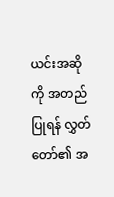ယင်းအဆိုကို အတည်ပြုရန် လွှတ်တော်၏ အ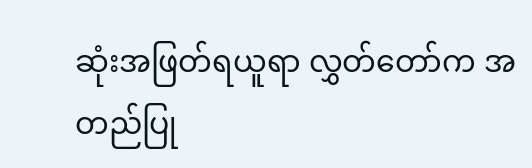ဆုံးအဖြတ်ရယူရာ လွှတ်တော်က အတည်ပြု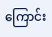ကြောင်း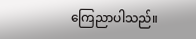ကြေညာပါသည်။